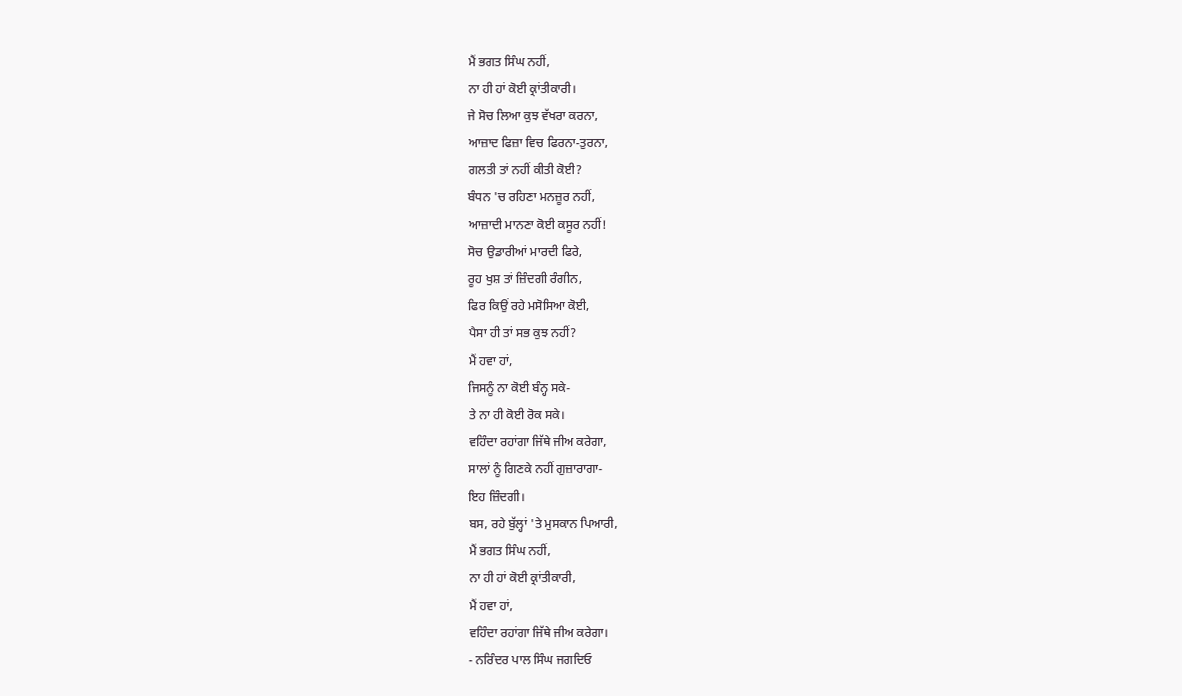ਮੈਂ ਭਗਤ ਸਿੰਘ ਨਹੀਂ,
ਨਾ ਹੀ ਹਾਂ ਕੋਈ ਕ੍ਰਾਂਤੀਕਾਰੀ।
ਜੇ ਸੋਚ ਲਿਆ ਕੁਝ ਵੱਖਰਾ ਕਰਨਾ,
ਆਜ਼ਾਦ ਫਿਜ਼ਾ ਵਿਚ ਫਿਰਨਾ-ਤੁਰਨਾ,
ਗਲਤੀ ਤਾਂ ਨਹੀਂ ਕੀਤੀ ਕੋਈ?
ਬੰਧਨ 'ਚ ਰਹਿਣਾ ਮਨਜ਼ੂਰ ਨਹੀਂ,
ਆਜ਼ਾਦੀ ਮਾਨਣਾ ਕੋਈ ਕਸੂਰ ਨਹੀਂ!
ਸੋਚ ਉਡਾਰੀਆਂ ਮਾਰਦੀ ਫਿਰੇ,
ਰੂਹ ਖੁਸ਼ ਤਾਂ ਜ਼ਿੰਦਗੀ ਰੰਗੀਨ,
ਫਿਰ ਕਿਉਂ ਰਹੇ ਮਸੋਸਿਆ ਕੋਈ,
ਪੈਸਾ ਹੀ ਤਾਂ ਸਭ ਕੁਝ ਨਹੀਂ?
ਮੈਂ ਹਵਾ ਹਾਂ,
ਜਿਸਨੂੰ ਨਾ ਕੋਈ ਬੰਨ੍ਹ ਸਕੇ-
ਤੇ ਨਾ ਹੀ ਕੋਈ ਰੋਕ ਸਕੇ।
ਵਹਿੰਦਾ ਰਹਾਂਗਾ ਜਿੱਥੇ ਜੀਅ ਕਰੇਗਾ,
ਸਾਲਾਂ ਨੂੰ ਗਿਣਕੇ ਨਹੀਂ ਗੁਜ਼ਾਰਾਗਾ-
ਇਹ ਜ਼ਿੰਦਗੀ।
ਬਸ, ਰਹੇ ਬੁੱਲ੍ਹਾਂ 'ਤੇ ਮੁਸਕਾਨ ਪਿਆਰੀ,
ਮੈਂ ਭਗਤ ਸਿੰਘ ਨਹੀਂ,
ਨਾ ਹੀ ਹਾਂ ਕੋਈ ਕ੍ਰਾਂਤੀਕਾਰੀ,
ਮੈਂ ਹਵਾ ਹਾਂ,
ਵਹਿੰਦਾ ਰਹਾਂਗਾ ਜਿੱਥੇ ਜੀਅ ਕਰੇਗਾ।
- ਨਰਿੰਦਰ ਪਾਲ ਸਿੰਘ ਜਗਦਿਓ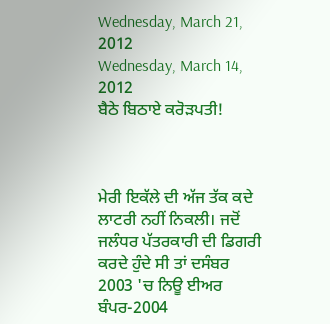Wednesday, March 21, 2012
Wednesday, March 14, 2012
ਬੈਠੇ ਬਿਠਾਏ ਕਰੋੜਪਤੀ!



ਮੇਰੀ ਇਕੱਲੇ ਦੀ ਅੱਜ ਤੱਕ ਕਦੇ ਲਾਟਰੀ ਨਹੀਂ ਨਿਕਲੀ। ਜਦੋਂ ਜਲੰਧਰ ਪੱਤਰਕਾਰੀ ਦੀ ਡਿਗਰੀ ਕਰਦੇ ਹੁੰਦੇ ਸੀ ਤਾਂ ਦਸੰਬਰ 2003 'ਚ ਨਿਊ ਈਅਰ ਬੰਪਰ-2004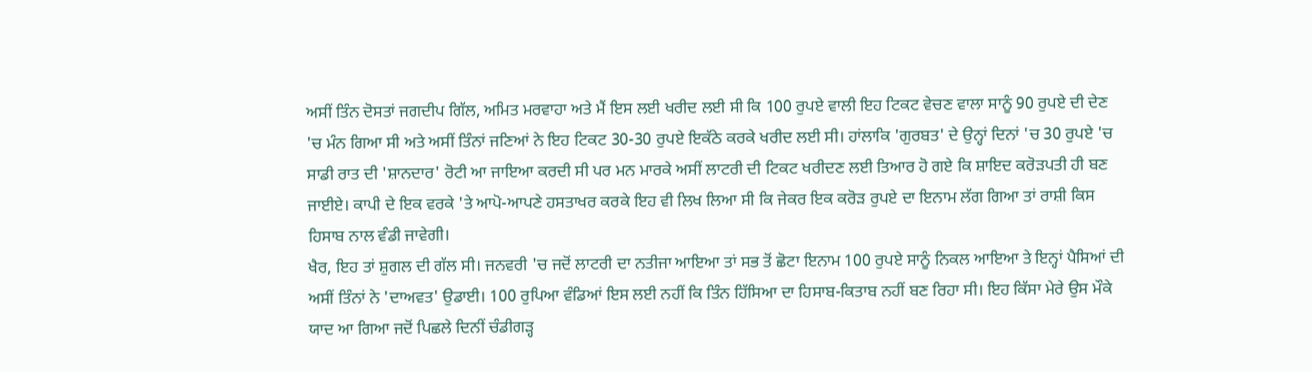ਅਸੀਂ ਤਿੰਨ ਦੋਸਤਾਂ ਜਗਦੀਪ ਗਿੱਲ, ਅਮਿਤ ਮਰਵਾਹਾ ਅਤੇ ਮੈਂ ਇਸ ਲਈ ਖਰੀਦ ਲਈ ਸੀ ਕਿ 100 ਰੁਪਏ ਵਾਲੀ ਇਹ ਟਿਕਟ ਵੇਚਣ ਵਾਲਾ ਸਾਨੂੰ 90 ਰੁਪਏ ਦੀ ਦੇਣ 'ਚ ਮੰਨ ਗਿਆ ਸੀ ਅਤੇ ਅਸੀਂ ਤਿੰਨਾਂ ਜਣਿਆਂ ਨੇ ਇਹ ਟਿਕਟ 30-30 ਰੁਪਏ ਇਕੱਠੇ ਕਰਕੇ ਖਰੀਦ ਲਈ ਸੀ। ਹਾਂਲਾਕਿ 'ਗੁਰਬਤ' ਦੇ ਉਨ੍ਹਾਂ ਦਿਨਾਂ 'ਚ 30 ਰੁਪਏ 'ਚ ਸਾਡੀ ਰਾਤ ਦੀ 'ਸ਼ਾਨਦਾਰ' ਰੋਟੀ ਆ ਜਾਇਆ ਕਰਦੀ ਸੀ ਪਰ ਮਨ ਮਾਰਕੇ ਅਸੀਂ ਲਾਟਰੀ ਦੀ ਟਿਕਟ ਖਰੀਦਣ ਲਈ ਤਿਆਰ ਹੋ ਗਏ ਕਿ ਸ਼ਾਇਦ ਕਰੋੜਪਤੀ ਹੀ ਬਣ ਜਾਈਏ। ਕਾਪੀ ਦੇ ਇਕ ਵਰਕੇ 'ਤੇ ਆਪੋ-ਆਪਣੇ ਹਸਤਾਖਰ ਕਰਕੇ ਇਹ ਵੀ ਲਿਖ ਲਿਆ ਸੀ ਕਿ ਜੇਕਰ ਇਕ ਕਰੋੜ ਰੁਪਏ ਦਾ ਇਨਾਮ ਲੱਗ ਗਿਆ ਤਾਂ ਰਾਸ਼ੀ ਕਿਸ ਹਿਸਾਬ ਨਾਲ ਵੰਡੀ ਜਾਵੇਗੀ।
ਖੈਰ, ਇਹ ਤਾਂ ਸ਼ੁਗਲ ਦੀ ਗੱਲ ਸੀ। ਜਨਵਰੀ 'ਚ ਜਦੋਂ ਲਾਟਰੀ ਦਾ ਨਤੀਜਾ ਆਇਆ ਤਾਂ ਸਭ ਤੋਂ ਛੋਟਾ ਇਨਾਮ 100 ਰੁਪਏ ਸਾਨੂੰ ਨਿਕਲ ਆਇਆ ਤੇ ਇਨ੍ਹਾਂ ਪੈਸਿਆਂ ਦੀ ਅਸੀਂ ਤਿੰਨਾਂ ਨੇ 'ਦਾਅਵਤ' ਉਡਾਈ। 100 ਰੁਪਿਆ ਵੰਡਿਆਂ ਇਸ ਲਈ ਨਹੀਂ ਕਿ ਤਿੰਨ ਹਿੱਸਿਆ ਦਾ ਹਿਸਾਬ-ਕਿਤਾਬ ਨਹੀਂ ਬਣ ਰਿਹਾ ਸੀ। ਇਹ ਕਿੱਸਾ ਮੇਰੇ ਉਸ ਮੌਕੇ ਯਾਦ ਆ ਗਿਆ ਜਦੋਂ ਪਿਛਲੇ ਦਿਨੀਂ ਚੰਡੀਗੜ੍ਹ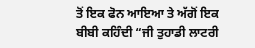ਤੋਂ ਇਕ ਫੋਨ ਆਇਆ ਤੇ ਅੱਗੋਂ ਇਕ ਬੀਬੀ ਕਹਿੰਦੀ “ਜੀ ਤੁਹਾਡੀ ਲਾਟਰੀ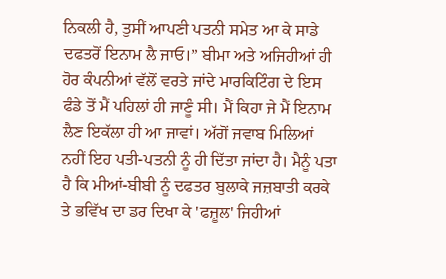ਨਿਕਲੀ ਹੈ, ਤੁਸੀਂ ਆਪਣੀ ਪਤਨੀ ਸਮੇਤ ਆ ਕੇ ਸਾਡੇ ਦਫਤਰੋਂ ਇਨਾਮ ਲੈ ਜਾਓ।” ਬੀਮਾ ਅਤੇ ਅਜਿਹੀਆਂ ਹੀ ਹੋਰ ਕੰਪਨੀਆਂ ਵੱਲੋਂ ਵਰਤੇ ਜਾਂਦੇ ਮਾਰਕਿਟਿੰਗ ਦੇ ਇਸ ਫੰਡੇ ਤੋਂ ਮੈਂ ਪਹਿਲਾਂ ਹੀ ਜਾਣੂੰ ਸੀ। ਮੈਂ ਕਿਹਾ ਜੇ ਮੈਂ ਇਨਾਮ ਲੈਣ ਇਕੱਲਾ ਹੀ ਆ ਜਾਵਾਂ। ਅੱਗੋਂ ਜਵਾਬ ਮਿਲਿਆਂ ਨਹੀਂ ਇਹ ਪਤੀ-ਪਤਨੀ ਨੂੰ ਹੀ ਦਿੱਤਾ ਜਾਂਦਾ ਹੈ। ਮੈਨੂੰ ਪਤਾ ਹੈ ਕਿ ਮੀਆਂ-ਬੀਬੀ ਨੂੰ ਦਫਤਰ ਬੁਲਾਕੇ ਜਜ਼ਬਾਤੀ ਕਰਕੇ ਤੇ ਭਵਿੱਖ ਦਾ ਡਰ ਦਿਖਾ ਕੇ 'ਫਜ਼ੂਲ' ਜਿਹੀਆਂ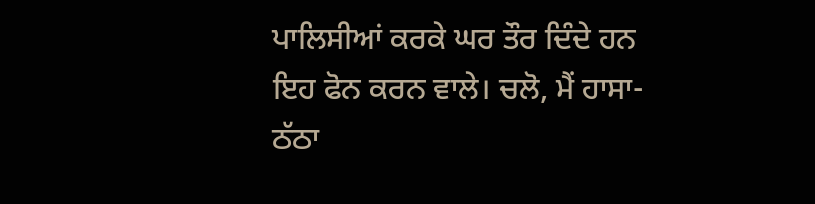ਪਾਲਿਸੀਆਂ ਕਰਕੇ ਘਰ ਤੌਰ ਦਿੰਦੇ ਹਨ ਇਹ ਫੋਨ ਕਰਨ ਵਾਲੇ। ਚਲੋ, ਮੈਂ ਹਾਸਾ-ਠੱਠਾ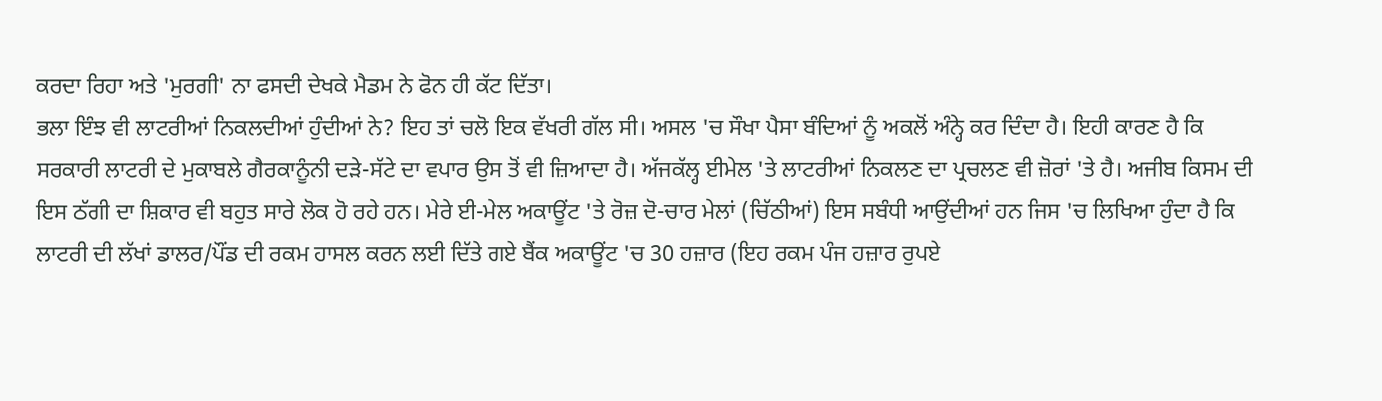ਕਰਦਾ ਰਿਹਾ ਅਤੇ 'ਮੁਰਗੀ' ਨਾ ਫਸਦੀ ਦੇਖਕੇ ਮੈਡਮ ਨੇ ਫੋਨ ਹੀ ਕੱਟ ਦਿੱਤਾ।
ਭਲਾ ਇੰਝ ਵੀ ਲਾਟਰੀਆਂ ਨਿਕਲਦੀਆਂ ਹੁੰਦੀਆਂ ਨੇ? ਇਹ ਤਾਂ ਚਲੋ ਇਕ ਵੱਖਰੀ ਗੱਲ ਸੀ। ਅਸਲ 'ਚ ਸੌਖਾ ਪੈਸਾ ਬੰਦਿਆਂ ਨੂੰ ਅਕਲੋਂ ਅੰਨ੍ਹੇ ਕਰ ਦਿੰਦਾ ਹੈ। ਇਹੀ ਕਾਰਣ ਹੈ ਕਿ ਸਰਕਾਰੀ ਲਾਟਰੀ ਦੇ ਮੁਕਾਬਲੇ ਗੈਰਕਾਨੂੰਨੀ ਦੜੇ-ਸੱਟੇ ਦਾ ਵਪਾਰ ਉਸ ਤੋਂ ਵੀ ਜ਼ਿਆਦਾ ਹੈ। ਅੱਜਕੱਲ੍ਹ ਈਮੇਲ 'ਤੇ ਲਾਟਰੀਆਂ ਨਿਕਲਣ ਦਾ ਪ੍ਰਚਲਣ ਵੀ ਜ਼ੋਰਾਂ 'ਤੇ ਹੈ। ਅਜੀਬ ਕਿਸਮ ਦੀ ਇਸ ਠੱਗੀ ਦਾ ਸ਼ਿਕਾਰ ਵੀ ਬਹੁਤ ਸਾਰੇ ਲੋਕ ਹੋ ਰਹੇ ਹਨ। ਮੇਰੇ ਈ-ਮੇਲ ਅਕਾਊਂਟ 'ਤੇ ਰੋਜ਼ ਦੋ-ਚਾਰ ਮੇਲਾਂ (ਚਿੱਠੀਆਂ) ਇਸ ਸਬੰਧੀ ਆਉਂਦੀਆਂ ਹਨ ਜਿਸ 'ਚ ਲਿਖਿਆ ਹੁੰਦਾ ਹੈ ਕਿ ਲਾਟਰੀ ਦੀ ਲੱਖਾਂ ਡਾਲਰ/ਪੌਂਡ ਦੀ ਰਕਮ ਹਾਸਲ ਕਰਨ ਲਈ ਦਿੱਤੇ ਗਏ ਬੈਂਕ ਅਕਾਊਂਟ 'ਚ 30 ਹਜ਼ਾਰ (ਇਹ ਰਕਮ ਪੰਜ ਹਜ਼ਾਰ ਰੁਪਏ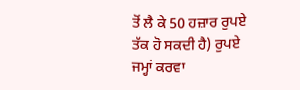ਤੋਂ ਲੈ ਕੇ 50 ਹਜ਼ਾਰ ਰੁਪਏ ਤੱਕ ਹੋ ਸਕਦੀ ਹੈ) ਰੁਪਏ ਜਮ੍ਹਾਂ ਕਰਵਾ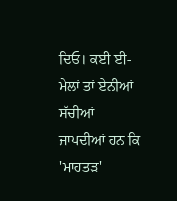ਦਿਓ। ਕਈ ਈ-ਮੇਲਾਂ ਤਾਂ ਏਨੀਆਂ ਸੱਚੀਆਂ ਜਾਪਦੀਆਂ ਹਨ ਕਿ 'ਮਾਹਤੜ'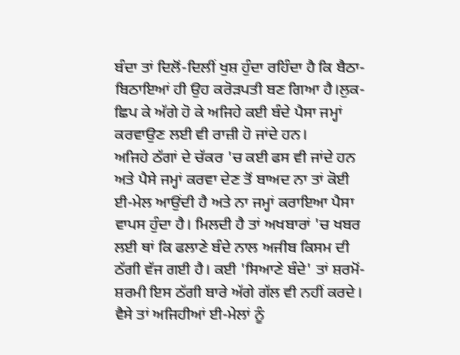ਬੰਦਾ ਤਾਂ ਦਿਲੋਂ-ਦਿਲੀਂ ਖੁਸ਼ ਹੁੰਦਾ ਰਹਿੰਦਾ ਹੈ ਕਿ ਬੈਠਾ-ਬਿਠਾਇਆਂ ਹੀ ਉਹ ਕਰੋੜਪਤੀ ਬਣ ਗਿਆ ਹੈ।ਲੁਕ-ਛਿਪ ਕੇ ਅੱਗੇ ਹੋ ਕੇ ਅਜਿਹੇ ਕਈ ਬੰਦੇ ਪੈਸਾ ਜਮ੍ਹਾਂ ਕਰਵਾਉਣ ਲਈ ਵੀ ਰਾਜ਼ੀ ਹੋ ਜਾਂਦੇ ਹਨ।
ਅਜਿਹੇ ਠੱਗਾਂ ਦੇ ਚੱਕਰ 'ਚ ਕਈ ਫਸ ਵੀ ਜਾਂਦੇ ਹਨ ਅਤੇ ਪੈਸੇ ਜਮ੍ਹਾਂ ਕਰਵਾ ਦੇਣ ਤੋਂ ਬਾਅਦ ਨਾ ਤਾਂ ਕੋਈ ਈ-ਮੇਲ ਆਉਂਦੀ ਹੈ ਅਤੇ ਨਾ ਜਮ੍ਹਾਂ ਕਰਾਇਆ ਪੈਸਾ ਵਾਪਸ ਹੁੰਦਾ ਹੈ। ਮਿਲਦੀ ਹੈ ਤਾਂ ਅਖਬਾਰਾਂ 'ਚ ਖਬਰ ਲਈ ਥਾਂ ਕਿ ਫਲਾਣੇ ਬੰਦੇ ਨਾਲ ਅਜੀਬ ਕਿਸਮ ਦੀ ਠੱਗੀ ਵੱਜ ਗਈ ਹੈ। ਕਈ 'ਸਿਆਣੇ ਬੰਦੇ' ਤਾਂ ਸ਼ਰਮੋਂ-ਸ਼ਰਮੀ ਇਸ ਠੱਗੀ ਬਾਰੇ ਅੱਗੇ ਗੱਲ ਵੀ ਨਹੀਂ ਕਰਦੇ। ਵੈਸੇ ਤਾਂ ਅਜਿਹੀਆਂ ਈ-ਮੇਲਾਂ ਨੂੰ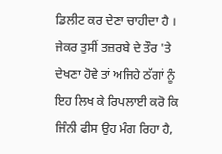ਡਿਲੀਟ ਕਰ ਦੇਣਾ ਚਾਹੀਦਾ ਹੈ । ਜੇਕਰ ਤੁਸੀਂ ਤਜ਼ਰਬੇ ਦੇ ਤੌਰ 'ਤੇ ਦੇਖਣਾ ਹੋਵੇ ਤਾਂ ਅਜਿਹੇ ਠੱਗਾਂ ਨੂੰ ਇਹ ਲਿਖ ਕੇ ਰਿਪਲਾਈ ਕਰੋ ਕਿ ਜਿੰਨੀ ਫੀਸ ਉਹ ਮੰਗ ਰਿਹਾ ਹੈ,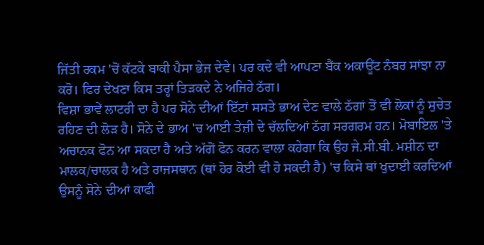ਜਿੱਤੀ ਰਕਮ 'ਚੋਂ ਕੱਟਕੇ ਬਾਕੀ ਪੈਸਾ ਭੇਜ ਦੇਵੇ। ਪਰ ਕਦੇ ਵੀ ਆਪਣਾ ਬੈਂਕ ਅਕਾਊਂਟ ਨੰਬਰ ਸਾਂਝਾ ਨਾ ਕਰੋ। ਫਿਰ ਦੇਖਣਾ ਕਿਸ ਤਰ੍ਹਾਂ ਤਿੜਕਦੇ ਨੇ ਅਜਿਹੇ ਠੱਗ।
ਵਿਸ਼ਾ ਭਾਵੇਂ ਲਾਟਰੀ ਦਾ ਹੈ ਪਰ ਸੋਨੇ ਦੀਆਂ ਇੱਟਾਂ ਸਸਤੇ ਭਾਅ ਦੇਣ ਵਾਲੇ ਠੱਗਾਂ ਤੋਂ ਵੀ ਲੋਕਾਂ ਨੂੰ ਸੁਚੇਤ ਰਹਿਣ ਦੀ ਲੋੜ ਹੈ। ਸੋਨੇ ਦੇ ਭਾਅ 'ਚ ਆਈ ਤੇਜ਼ੀ ਦੇ ਚੱਲਦਿਆਂ ਠੱਗ ਸਰਗਰਮ ਹਨ। ਮੋਬਾਇਲ 'ਤੇ ਅਚਾਨਕ ਫੋਨ ਆ ਸਕਦਾ ਹੈ ਅਤੇ ਅੱਗੋਂ ਫੋਨ ਕਰਨ ਵਾਲਾ ਕਹੇਗਾ ਕਿ ਉਹ ਜੇ.ਸੀ.ਬੀ. ਮਸ਼ੀਨ ਦਾ ਮਾਲਕ/ਚਾਲਕ ਹੈ ਅਤੇ ਰਾਜਸਥਾਨ (ਥਾਂ ਹੋਰ ਕੋਈ ਵੀ ਹੋ ਸਕਦੀ ਹੈ) 'ਚ ਕਿਸੇ ਥਾਂ ਖੁਦਾਈ ਕਰਦਿਆਂ ਉਸਨੂੰ ਸੋਨੇ ਦੀਆਂ ਕਾਫੀ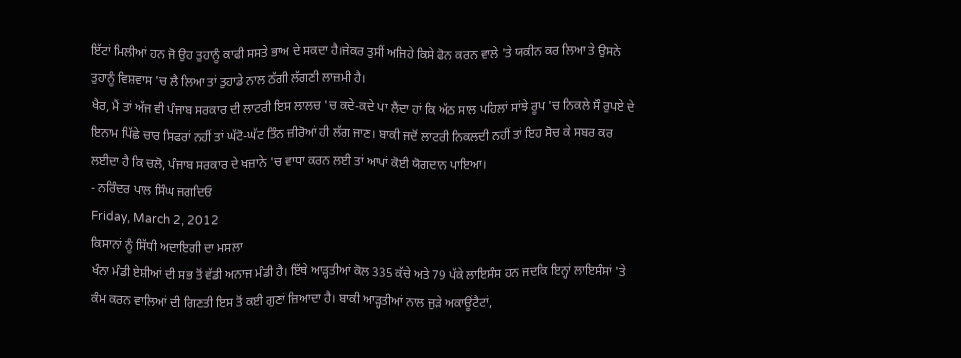ਇੱਟਾਂ ਮਿਲੀਆਂ ਹਨ ਜੋ ਉਹ ਤੁਹਾਨੂੰ ਕਾਫੀ ਸਸਤੇ ਭਾਅ ਦੇ ਸਕਦਾ ਹੈ।ਜੇਕਰ ਤੁਸੀਂ ਅਜਿਹੇ ਕਿਸੇ ਫੋਨ ਕਰਨ ਵਾਲੇ 'ਤੇ ਯਕੀਨ ਕਰ ਲਿਆ ਤੇ ਉਸਨੇ ਤੁਹਾਨੂੰ ਵਿਸ਼ਵਾਸ 'ਚ ਲੈ ਲਿਆ ਤਾਂ ਤੁਹਾਡੇ ਨਾਲ ਠੱਗੀ ਲੱਗਣੀ ਲਾਜ਼ਮੀ ਹੈ।
ਖੈਰ, ਮੈਂ ਤਾਂ ਅੱਜ ਵੀ ਪੰਜਾਬ ਸਰਕਾਰ ਦੀ ਲਾਟਰੀ ਇਸ ਲਾਲਚ 'ਚ ਕਦੇ-ਕਦੇ ਪਾ ਲੈਂਦਾ ਹਾਂ ਕਿ ਅੱਠ ਸਾਲ ਪਹਿਲਾਂ ਸਾਂਝੇ ਰੂਪ 'ਚ ਨਿਕਲੇ ਸੌ ਰੁਪਏ ਦੇ ਇਨਾਮ ਪਿੱਛੇ ਚਾਰ ਸਿਫਰਾਂ ਨਹੀਂ ਤਾਂ ਘੱਟੋ-ਘੱਟ ਤਿੰਨ ਜ਼ੀਰੋਆਂ ਹੀ ਲੱਗ ਜਾਣ। ਬਾਕੀ ਜਦੋਂ ਲਾਟਰੀ ਨਿਕਲਦੀ ਨਹੀਂ ਤਾਂ ਇਹ ਸੋਚ ਕੇ ਸਬਰ ਕਰ ਲਈਦਾ ਹੈ ਕਿ ਚਲੋ, ਪੰਜਾਬ ਸਰਕਾਰ ਦੇ ਖਜ਼ਾਨੇ 'ਚ ਵਾਧਾ ਕਰਨ ਲਈ ਤਾਂ ਆਪਾਂ ਕੋਈ ਯੋਗਦਾਨ ਪਾਇਆ।
- ਨਰਿੰਦਰ ਪਾਲ ਸਿੰਘ ਜਗਦਿਓ
Friday, March 2, 2012
ਕਿਸਾਨਾਂ ਨੂੰ ਸਿੱਧੀ ਅਦਾਇਗੀ ਦਾ ਮਸਲਾ
ਖੰਨਾ ਮੰਡੀ ਏਸ਼ੀਆਂ ਦੀ ਸਭ ਤੋਂ ਵੱਡੀ ਅਨਾਜ ਮੰਡੀ ਹੈ। ਇੱਥੇ ਆੜ੍ਹਤੀਆਂ ਕੋਲ 335 ਕੱਚੇ ਅਤੇ 79 ਪੱਕੇ ਲਾਇਸੰਸ ਹਨ ਜਦਕਿ ਇਨ੍ਹਾਂ ਲਾਇਸੰਸਾਂ 'ਤੇ ਕੰਮ ਕਰਨ ਵਾਲਿਆਂ ਦੀ ਗਿਣਤੀ ਇਸ ਤੋਂ ਕਈ ਗੁਣਾਂ ਜ਼ਿਆਦਾ ਹੈ। ਬਾਕੀ ਆੜ੍ਹਤੀਆਂ ਨਾਲ ਜੁੜੇ ਅਕਾਊਂਟੈਟਾਂ,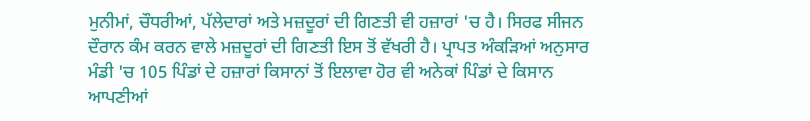ਮੁਨੀਮਾਂ, ਚੌਧਰੀਆਂ, ਪੱਲੇਦਾਰਾਂ ਅਤੇ ਮਜ਼ਦੂਰਾਂ ਦੀ ਗਿਣਤੀ ਵੀ ਹਜ਼ਾਰਾਂ 'ਚ ਹੈ। ਸਿਰਫ ਸੀਜਨ ਦੌਰਾਨ ਕੰਮ ਕਰਨ ਵਾਲੇ ਮਜ਼ਦੂਰਾਂ ਦੀ ਗਿਣਤੀ ਇਸ ਤੋਂ ਵੱਖਰੀ ਹੈ। ਪ੍ਰਾਪਤ ਅੰਕੜਿਆਂ ਅਨੁਸਾਰ ਮੰਡੀ 'ਚ 105 ਪਿੰਡਾਂ ਦੇ ਹਜ਼ਾਰਾਂ ਕਿਸਾਨਾਂ ਤੋਂ ਇਲਾਵਾ ਹੋਰ ਵੀ ਅਨੇਕਾਂ ਪਿੰਡਾਂ ਦੇ ਕਿਸਾਨ ਆਪਣੀਆਂ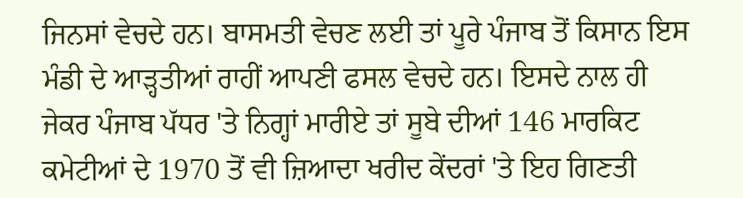ਜਿਨਸਾਂ ਵੇਚਦੇ ਹਨ। ਬਾਸਮਤੀ ਵੇਚਣ ਲਈ ਤਾਂ ਪੂਰੇ ਪੰਜਾਬ ਤੋਂ ਕਿਸਾਨ ਇਸ ਮੰਡੀ ਦੇ ਆੜ੍ਹਤੀਆਂ ਰਾਹੀਂ ਆਪਣੀ ਫਸਲ ਵੇਚਦੇ ਹਨ। ਇਸਦੇ ਨਾਲ ਹੀ ਜੇਕਰ ਪੰਜਾਬ ਪੱਧਰ 'ਤੇ ਨਿਗ੍ਹਾਂ ਮਾਰੀਏ ਤਾਂ ਸੂਬੇ ਦੀਆਂ 146 ਮਾਰਕਿਟ ਕਮੇਟੀਆਂ ਦੇ 1970 ਤੋਂ ਵੀ ਜ਼ਿਆਦਾ ਖਰੀਦ ਕੇਂਦਰਾਂ 'ਤੇ ਇਹ ਗਿਣਤੀ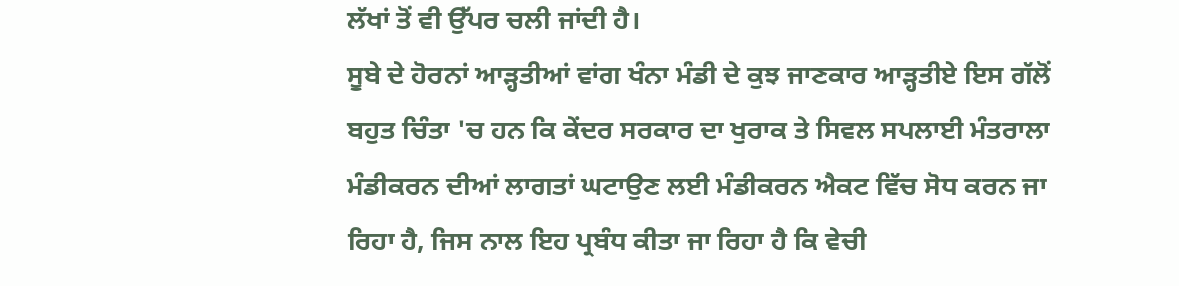ਲੱਖਾਂ ਤੋਂ ਵੀ ਉੱਪਰ ਚਲੀ ਜਾਂਦੀ ਹੈ।
ਸੂਬੇ ਦੇ ਹੋਰਨਾਂ ਆੜ੍ਹਤੀਆਂ ਵਾਂਗ ਖੰਨਾ ਮੰਡੀ ਦੇ ਕੁਝ ਜਾਣਕਾਰ ਆੜ੍ਹਤੀਏ ਇਸ ਗੱਲੋਂ ਬਹੁਤ ਚਿੰਤਾ 'ਚ ਹਨ ਕਿ ਕੇਂਦਰ ਸਰਕਾਰ ਦਾ ਖੁਰਾਕ ਤੇ ਸਿਵਲ ਸਪਲਾਈ ਮੰਤਰਾਲਾ ਮੰਡੀਕਰਨ ਦੀਆਂ ਲਾਗਤਾਂ ਘਟਾਉਣ ਲਈ ਮੰਡੀਕਰਨ ਐਕਟ ਵਿੱਚ ਸੋਧ ਕਰਨ ਜਾ ਰਿਹਾ ਹੈ, ਜਿਸ ਨਾਲ ਇਹ ਪ੍ਰਬੰਧ ਕੀਤਾ ਜਾ ਰਿਹਾ ਹੈ ਕਿ ਵੇਚੀ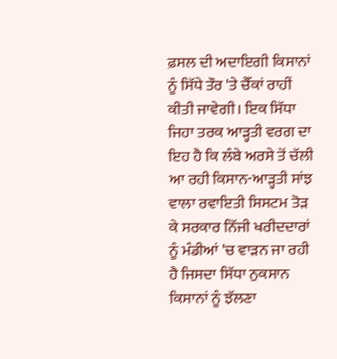ਫ਼ਸਲ ਦੀ ਅਦਾਇਗੀ ਕਿਸਾਨਾਂ ਨੂੰ ਸਿੱਧੇ ਤੌਰ 'ਤੇ ਚੈੱਕਾਂ ਰਾਹੀਂ ਕੀਤੀ ਜਾਵੇਗੀ। ਇਕ ਸਿੱਧਾ ਜਿਹਾ ਤਰਕ ਆੜ੍ਹਤੀ ਵਰਗ ਦਾ ਇਹ ਹੈ ਕਿ ਲੰਬੇ ਅਰਸੇ ਤੋਂ ਚੱਲੀ ਆ ਰਹੀ ਕਿਸਾਨ-ਆੜ੍ਹਤੀ ਸਾਂਝ ਵਾਲਾ ਰਵਾਇਤੀ ਸਿਸਟਮ ਤੋੜ ਕੇ ਸਰਕਾਰ ਨਿੱਜੀ ਖਰੀਦਦਾਰਾਂ ਨੂੰ ਮੰਡੀਆਂ 'ਚ ਵਾੜਨ ਜਾ ਰਹੀ ਹੈ ਜਿਸਦਾ ਸਿੱਧਾ ਨੁਕਸਾਨ ਕਿਸਾਨਾਂ ਨੂੰ ਝੱਲਣਾ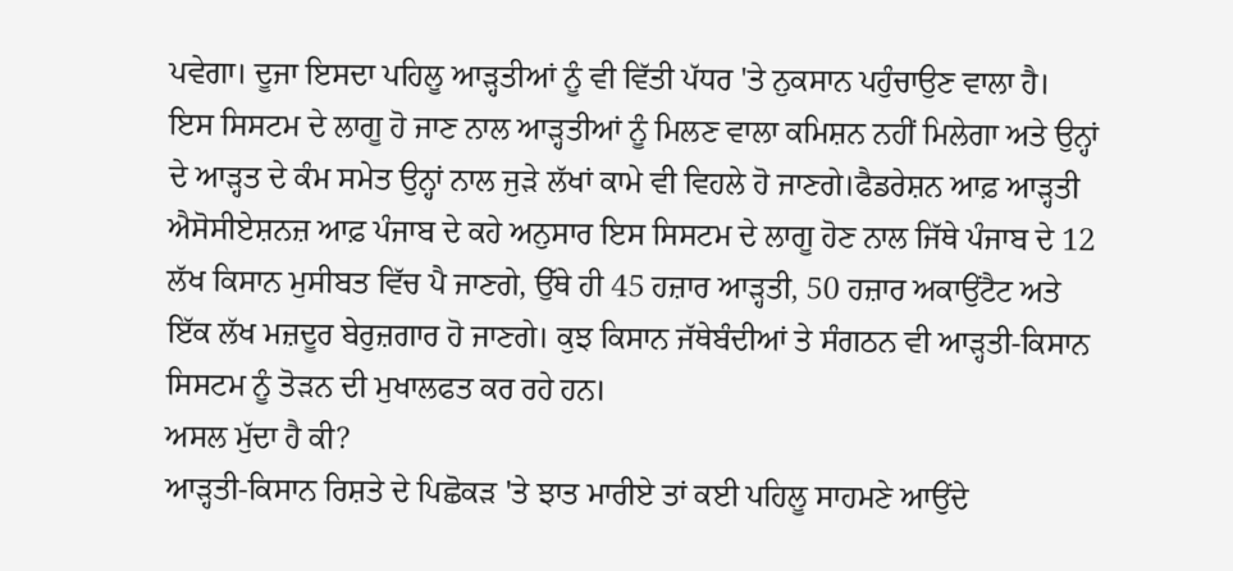ਪਵੇਗਾ। ਦੂਜਾ ਇਸਦਾ ਪਹਿਲੂ ਆੜ੍ਹਤੀਆਂ ਨੂੰ ਵੀ ਵਿੱਤੀ ਪੱਧਰ 'ਤੇ ਨੁਕਸਾਨ ਪਹੁੰਚਾਉਣ ਵਾਲਾ ਹੈ। ਇਸ ਸਿਸਟਮ ਦੇ ਲਾਗੂ ਹੋ ਜਾਣ ਨਾਲ ਆੜ੍ਹਤੀਆਂ ਨੂੰ ਮਿਲਣ ਵਾਲਾ ਕਮਿਸ਼ਨ ਨਹੀਂ ਮਿਲੇਗਾ ਅਤੇ ਉਨ੍ਹਾਂ ਦੇ ਆੜ੍ਹਤ ਦੇ ਕੰਮ ਸਮੇਤ ਉਨ੍ਹਾਂ ਨਾਲ ਜੁੜੇ ਲੱਖਾਂ ਕਾਮੇ ਵੀ ਵਿਹਲੇ ਹੋ ਜਾਣਗੇ।ਫੈਡਰੇਸ਼ਨ ਆਫ਼ ਆੜ੍ਹਤੀ ਐਸੋਸੀਏਸ਼ਨਜ਼ ਆਫ਼ ਪੰਜਾਬ ਦੇ ਕਹੇ ਅਨੁਸਾਰ ਇਸ ਸਿਸਟਮ ਦੇ ਲਾਗੂ ਹੋਣ ਨਾਲ ਜਿੱਥੇ ਪੰਜਾਬ ਦੇ 12 ਲੱਖ ਕਿਸਾਨ ਮੁਸੀਬਤ ਵਿੱਚ ਪੈ ਜਾਣਗੇ, ਉੱਥੇ ਹੀ 45 ਹਜ਼ਾਰ ਆੜ੍ਹਤੀ, 50 ਹਜ਼ਾਰ ਅਕਾਉਂਟੈਟ ਅਤੇ ਇੱਕ ਲੱਖ ਮਜ਼ਦੂਰ ਬੇਰੁਜ਼ਗਾਰ ਹੋ ਜਾਣਗੇ। ਕੁਝ ਕਿਸਾਨ ਜੱਥੇਬੰਦੀਆਂ ਤੇ ਸੰਗਠਨ ਵੀ ਆੜ੍ਹਤੀ-ਕਿਸਾਨ ਸਿਸਟਮ ਨੂੰ ਤੋੜਨ ਦੀ ਮੁਖਾਲਫਤ ਕਰ ਰਹੇ ਹਨ।
ਅਸਲ ਮੁੱਦਾ ਹੈ ਕੀ?
ਆੜ੍ਹਤੀ-ਕਿਸਾਨ ਰਿਸ਼ਤੇ ਦੇ ਪਿਛੋਕੜ 'ਤੇ ਝਾਤ ਮਾਰੀਏ ਤਾਂ ਕਈ ਪਹਿਲੂ ਸਾਹਮਣੇ ਆਉਂਦੇ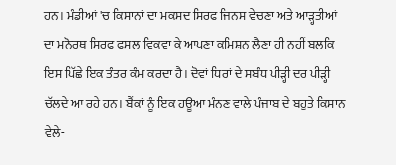ਹਨ। ਮੰਡੀਆਂ 'ਚ ਕਿਸਾਨਾਂ ਦਾ ਮਕਸਦ ਸਿਰਫ ਜਿਨਸ ਵੇਚਣਾ ਅਤੇ ਆੜ੍ਹਤੀਆਂ ਦਾ ਮਨੋਰਥ ਸਿਰਫ ਫਸਲ ਵਿਕਵਾ ਕੇ ਆਪਣਾ ਕਮਿਸ਼ਨ ਲੈਣਾ ਹੀ ਨਹੀਂ ਬਲਕਿ ਇਸ ਪਿੱਛੇ ਇਕ ਤੰਤਰ ਕੰਮ ਕਰਦਾ ਹੈ। ਦੋਵਾਂ ਧਿਰਾਂ ਦੇ ਸਬੰਧ ਪੀੜ੍ਹੀ ਦਰ ਪੀੜ੍ਹੀ ਚੱਲਦੇ ਆ ਰਹੇ ਹਨ। ਬੈਂਕਾਂ ਨੂੰ ਇਕ ਹਊਆ ਮੰਨਣ ਵਾਲੇ ਪੰਜਾਬ ਦੇ ਬਹੁਤੇ ਕਿਸਾਨ ਵੇਲੇ-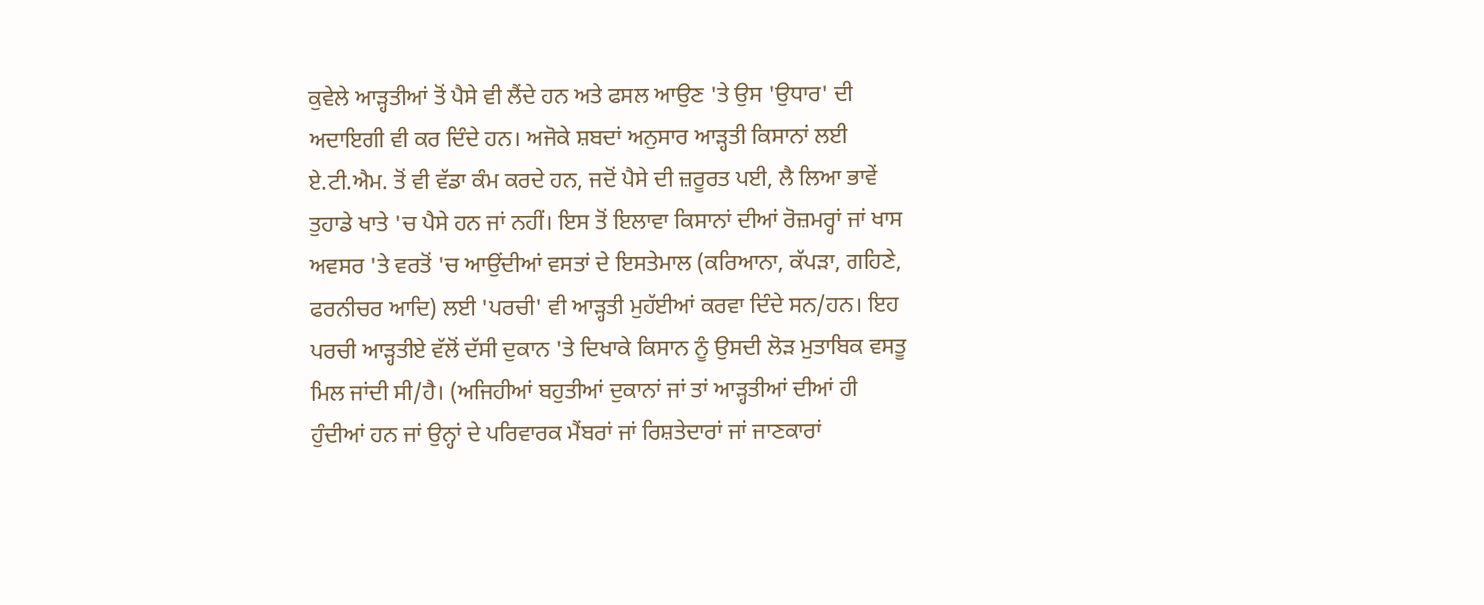ਕੁਵੇਲੇ ਆੜ੍ਹਤੀਆਂ ਤੋਂ ਪੈਸੇ ਵੀ ਲੈਂਦੇ ਹਨ ਅਤੇ ਫਸਲ ਆਉਣ 'ਤੇ ਉਸ 'ਉਧਾਰ' ਦੀ ਅਦਾਇਗੀ ਵੀ ਕਰ ਦਿੰਦੇ ਹਨ। ਅਜੋਕੇ ਸ਼ਬਦਾਂ ਅਨੁਸਾਰ ਆੜ੍ਹਤੀ ਕਿਸਾਨਾਂ ਲਈ ਏ.ਟੀ.ਐਮ. ਤੋਂ ਵੀ ਵੱਡਾ ਕੰਮ ਕਰਦੇ ਹਨ, ਜਦੋਂ ਪੈਸੇ ਦੀ ਜ਼ਰੂਰਤ ਪਈ, ਲੈ ਲਿਆ ਭਾਵੇਂ ਤੁਹਾਡੇ ਖਾਤੇ 'ਚ ਪੈਸੇ ਹਨ ਜਾਂ ਨਹੀਂ। ਇਸ ਤੋਂ ਇਲਾਵਾ ਕਿਸਾਨਾਂ ਦੀਆਂ ਰੋਜ਼ਮਰ੍ਹਾਂ ਜਾਂ ਖਾਸ ਅਵਸਰ 'ਤੇ ਵਰਤੋਂ 'ਚ ਆਉਂਦੀਆਂ ਵਸਤਾਂ ਦੇ ਇਸਤੇਮਾਲ (ਕਰਿਆਨਾ, ਕੱਪੜਾ, ਗਹਿਣੇ, ਫਰਨੀਚਰ ਆਦਿ) ਲਈ 'ਪਰਚੀ' ਵੀ ਆੜ੍ਹਤੀ ਮੁਹੱਈਆਂ ਕਰਵਾ ਦਿੰਦੇ ਸਨ/ਹਨ। ਇਹ ਪਰਚੀ ਆੜ੍ਹਤੀਏ ਵੱਲੋਂ ਦੱਸੀ ਦੁਕਾਨ 'ਤੇ ਦਿਖਾਕੇ ਕਿਸਾਨ ਨੂੰ ਉਸਦੀ ਲੋੜ ਮੁਤਾਬਿਕ ਵਸਤੂ ਮਿਲ ਜਾਂਦੀ ਸੀ/ਹੈ। (ਅਜਿਹੀਆਂ ਬਹੁਤੀਆਂ ਦੁਕਾਨਾਂ ਜਾਂ ਤਾਂ ਆੜ੍ਹਤੀਆਂ ਦੀਆਂ ਹੀ ਹੁੰਦੀਆਂ ਹਨ ਜਾਂ ਉਨ੍ਹਾਂ ਦੇ ਪਰਿਵਾਰਕ ਮੈਂਬਰਾਂ ਜਾਂ ਰਿਸ਼ਤੇਦਾਰਾਂ ਜਾਂ ਜਾਣਕਾਰਾਂ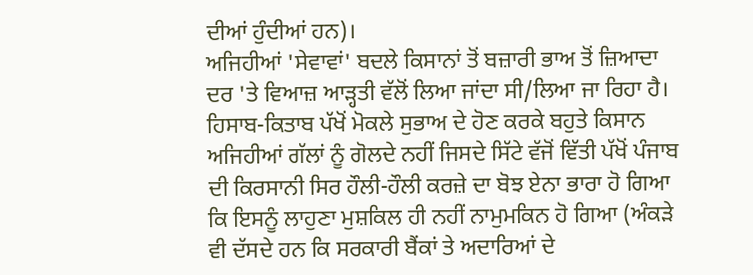ਦੀਆਂ ਹੁੰਦੀਆਂ ਹਨ)।
ਅਜਿਹੀਆਂ 'ਸੇਵਾਵਾਂ' ਬਦਲੇ ਕਿਸਾਨਾਂ ਤੋਂ ਬਜ਼ਾਰੀ ਭਾਅ ਤੋਂ ਜ਼ਿਆਦਾ ਦਰ 'ਤੇ ਵਿਆਜ਼ ਆੜ੍ਹਤੀ ਵੱਲੋਂ ਲਿਆ ਜਾਂਦਾ ਸੀ/ਲਿਆ ਜਾ ਰਿਹਾ ਹੈ। ਹਿਸਾਬ-ਕਿਤਾਬ ਪੱਖੋਂ ਮੋਕਲੇ ਸੁਭਾਅ ਦੇ ਹੋਣ ਕਰਕੇ ਬਹੁਤੇ ਕਿਸਾਨ ਅਜਿਹੀਆਂ ਗੱਲਾਂ ਨੂੰ ਗੋਲਦੇ ਨਹੀਂ ਜਿਸਦੇ ਸਿੱਟੇ ਵੱਜੋਂ ਵਿੱਤੀ ਪੱਖੋਂ ਪੰਜਾਬ ਦੀ ਕਿਰਸਾਨੀ ਸਿਰ ਹੌਲੀ-ਹੌਲੀ ਕਰਜ਼ੇ ਦਾ ਬੋਝ ਏਨਾ ਭਾਰਾ ਹੋ ਗਿਆ ਕਿ ਇਸਨੂੰ ਲਾਹੁਣਾ ਮੁਸ਼ਕਿਲ ਹੀ ਨਹੀਂ ਨਾਮੁਮਕਿਨ ਹੋ ਗਿਆ (ਅੰਕੜੇ ਵੀ ਦੱਸਦੇ ਹਨ ਕਿ ਸਰਕਾਰੀ ਬੈਂਕਾਂ ਤੇ ਅਦਾਰਿਆਂ ਦੇ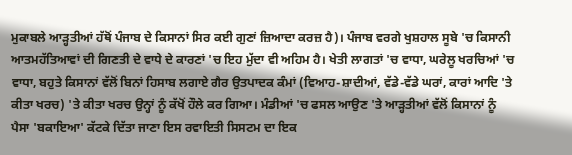ਮੁਕਾਬਲੇ ਆੜ੍ਹਤੀਆਂ ਹੱਥੋਂ ਪੰਜਾਬ ਦੇ ਕਿਸਾਨਾਂ ਸਿਰ ਕਈ ਗੁਣਾਂ ਜ਼ਿਆਦਾ ਕਰਜ਼ ਹੈ)। ਪੰਜਾਬ ਵਰਗੇ ਖੁਸ਼ਹਾਲ ਸੂਬੇ 'ਚ ਕਿਸਾਨੀ ਆਤਮਹੱਤਿਆਵਾਂ ਦੀ ਗਿਣਤੀ ਦੇ ਵਾਧੇ ਦੇ ਕਾਰਣਾਂ 'ਚ ਇਹ ਮੁੱਦਾ ਵੀ ਅਹਿਮ ਹੈ। ਖੇਤੀ ਲਾਗਤਾਂ 'ਚ ਵਾਧਾ, ਘਰੇਲੂ ਖਰਚਿਆਂ 'ਚ ਵਾਧਾ, ਬਹੁਤੇ ਕਿਸਾਨਾਂ ਵੱਲੋਂ ਬਿਨਾਂ ਹਿਸਾਬ ਲਗਾਏ ਗੈਰ ਉਤਪਾਦਕ ਕੰਮਾਂ (ਵਿਆਹ-ਸ਼ਾਦੀਆਂ, ਵੱਡੇ-ਵੱਡੇ ਘਰਾਂ, ਕਾਰਾਂ ਆਦਿ 'ਤੇ ਕੀਤਾ ਖਰਚ) 'ਤੇ ਕੀਤਾ ਖਰਚ ਉਨ੍ਹਾਂ ਨੂੰ ਕੱਖੋਂ ਹੌਲੇ ਕਰ ਗਿਆ। ਮੰਡੀਆਂ 'ਚ ਫਸਲ ਆਉਣ 'ਤੇ ਆੜ੍ਹਤੀਆਂ ਵੱਲੋਂ ਕਿਸਾਨਾਂ ਨੂੰ ਪੈਸਾ 'ਬਕਾਇਆ' ਕੱਟਕੇ ਦਿੱਤਾ ਜਾਣਾ ਇਸ ਰਵਾਇਤੀ ਸਿਸਟਮ ਦਾ ਇਕ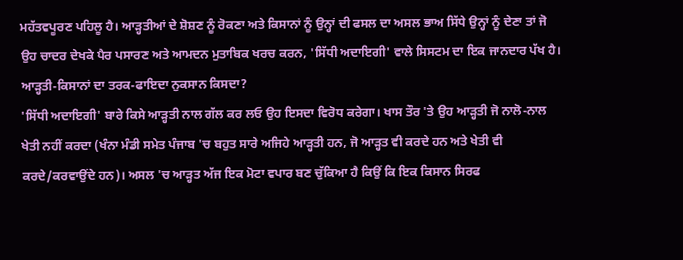ਮਹੱਤਵਪੂਰਣ ਪਹਿਲੂ ਹੈ। ਆੜ੍ਹਤੀਆਂ ਦੇ ਸ਼ੋਸ਼ਣ ਨੂੰ ਰੋਕਣਾ ਅਤੇ ਕਿਸਾਨਾਂ ਨੂੰ ਉਨ੍ਹਾਂ ਦੀ ਫਸਲ ਦਾ ਅਸਲ ਭਾਅ ਸਿੱਧੇ ਉਨ੍ਹਾਂ ਨੂੰ ਦੇਣਾ ਤਾਂ ਜੋ ਉਹ ਚਾਦਰ ਦੇਖਕੇ ਪੈਰ ਪਸਾਰਣ ਅਤੇ ਆਮਦਨ ਮੁਤਾਬਿਕ ਖਰਚ ਕਰਨ, 'ਸਿੱਧੀ ਅਦਾਇਗੀ' ਵਾਲੇ ਸਿਸਟਮ ਦਾ ਇਕ ਜਾਨਦਾਰ ਪੱਖ ਹੈ।
ਆੜ੍ਹਤੀ-ਕਿਸਾਨਾਂ ਦਾ ਤਰਕ-ਫਾਇਦਾ ਨੁਕਸਾਨ ਕਿਸਦਾ?
'ਸਿੱਧੀ ਅਦਾਇਗੀ' ਬਾਰੇ ਕਿਸੇ ਆੜ੍ਹਤੀ ਨਾਲ ਗੱਲ ਕਰ ਲਓ ਉਹ ਇਸਦਾ ਵਿਰੋਧ ਕਰੇਗਾ। ਖਾਸ ਤੌਰ 'ਤੇ ਉਹ ਆੜ੍ਹਤੀ ਜੋ ਨਾਲੋ-ਨਾਲ ਖੇਤੀ ਨਹੀਂ ਕਰਦਾ (ਖੰਨਾ ਮੰਡੀ ਸਮੇਤ ਪੰਜਾਬ 'ਚ ਬਹੁਤ ਸਾਰੇ ਅਜਿਹੇ ਆੜ੍ਹਤੀ ਹਨ, ਜੋ ਆੜ੍ਹਤ ਵੀ ਕਰਦੇ ਹਨ ਅਤੇ ਖੇਤੀ ਵੀ ਕਰਦੇ/ਕਰਵਾਉਂਦੇ ਹਨ)। ਅਸਲ 'ਚ ਆੜ੍ਹਤ ਅੱਜ ਇਕ ਮੋਟਾ ਵਪਾਰ ਬਣ ਚੁੱਕਿਆ ਹੈ ਕਿਉਂ ਕਿ ਇਕ ਕਿਸਾਨ ਸਿਰਫ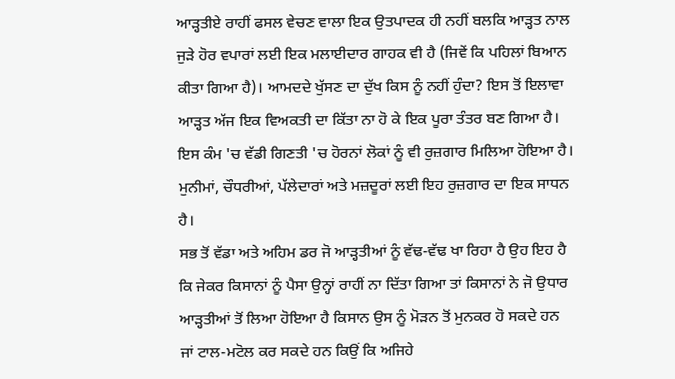ਆੜ੍ਹਤੀਏ ਰਾਹੀਂ ਫਸਲ ਵੇਚਣ ਵਾਲਾ ਇਕ ਉਤਪਾਦਕ ਹੀ ਨਹੀਂ ਬਲਕਿ ਆੜ੍ਹਤ ਨਾਲ ਜੁੜੇ ਹੋਰ ਵਪਾਰਾਂ ਲਈ ਇਕ ਮਲਾਈਦਾਰ ਗਾਹਕ ਵੀ ਹੈ (ਜਿਵੇਂ ਕਿ ਪਹਿਲਾਂ ਬਿਆਨ ਕੀਤਾ ਗਿਆ ਹੈ)। ਆਮਦਦੇ ਖੁੱਸਣ ਦਾ ਦੁੱਖ ਕਿਸ ਨੂੰ ਨਹੀਂ ਹੁੰਦਾ? ਇਸ ਤੋਂ ਇਲਾਵਾ ਆੜ੍ਹਤ ਅੱਜ ਇਕ ਵਿਅਕਤੀ ਦਾ ਕਿੱਤਾ ਨਾ ਹੋ ਕੇ ਇਕ ਪੂਰਾ ਤੰਤਰ ਬਣ ਗਿਆ ਹੈ। ਇਸ ਕੰਮ 'ਚ ਵੱਡੀ ਗਿਣਤੀ 'ਚ ਹੋਰਨਾਂ ਲੋਕਾਂ ਨੂੰ ਵੀ ਰੁਜ਼ਗਾਰ ਮਿਲਿਆ ਹੋਇਆ ਹੈ। ਮੁਨੀਮਾਂ, ਚੌਧਰੀਆਂ, ਪੱਲੇਦਾਰਾਂ ਅਤੇ ਮਜ਼ਦੂਰਾਂ ਲਈ ਇਹ ਰੁਜ਼ਗਾਰ ਦਾ ਇਕ ਸਾਧਨ ਹੈ।
ਸਭ ਤੋਂ ਵੱਡਾ ਅਤੇ ਅਹਿਮ ਡਰ ਜੋ ਆੜ੍ਹਤੀਆਂ ਨੂੰ ਵੱਢ-ਵੱਢ ਖਾ ਰਿਹਾ ਹੈ ਉਹ ਇਹ ਹੈ ਕਿ ਜੇਕਰ ਕਿਸਾਨਾਂ ਨੂੰ ਪੈਸਾ ਉਨ੍ਹਾਂ ਰਾਹੀਂ ਨਾ ਦਿੱਤਾ ਗਿਆ ਤਾਂ ਕਿਸਾਨਾਂ ਨੇ ਜੋ ਉਧਾਰ ਆੜ੍ਹਤੀਆਂ ਤੋਂ ਲਿਆ ਹੋਇਆ ਹੈ ਕਿਸਾਨ ਉਸ ਨੂੰ ਮੋੜਨ ਤੋਂ ਮੁਨਕਰ ਹੋ ਸਕਦੇ ਹਨ ਜਾਂ ਟਾਲ-ਮਟੋਲ ਕਰ ਸਕਦੇ ਹਨ ਕਿਉਂ ਕਿ ਅਜਿਹੇ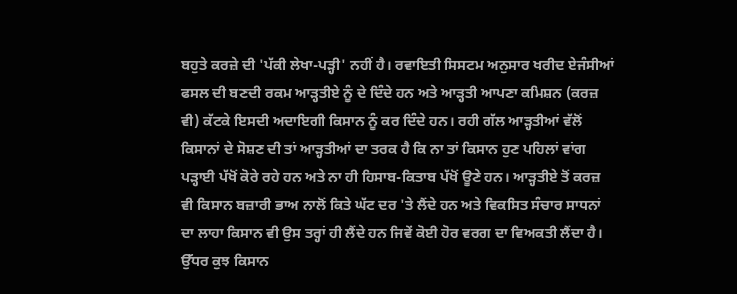ਬਹੁਤੇ ਕਰਜ਼ੇ ਦੀ 'ਪੱਕੀ ਲੇਖਾ-ਪੜ੍ਹੀ' ਨਹੀਂ ਹੈ। ਰਵਾਇਤੀ ਸਿਸਟਮ ਅਨੁਸਾਰ ਖਰੀਦ ਏਜੰਸੀਆਂ ਫਸਲ ਦੀ ਬਣਦੀ ਰਕਮ ਆੜ੍ਹਤੀਏ ਨੂੰ ਦੇ ਦਿੰਦੇ ਹਨ ਅਤੇ ਆੜ੍ਹਤੀ ਆਪਣਾ ਕਮਿਸ਼ਨ (ਕਰਜ਼ ਵੀ) ਕੱਟਕੇ ਇਸਦੀ ਅਦਾਇਗੀ ਕਿਸਾਨ ਨੂੰ ਕਰ ਦਿੰਦੇ ਹਨ। ਰਹੀ ਗੱਲ ਆੜ੍ਹਤੀਆਂ ਵੱਲੋਂ ਕਿਸਾਨਾਂ ਦੇ ਸੋਸ਼ਣ ਦੀ ਤਾਂ ਆੜ੍ਹਤੀਆਂ ਦਾ ਤਰਕ ਹੈ ਕਿ ਨਾ ਤਾਂ ਕਿਸਾਨ ਹੁਣ ਪਹਿਲਾਂ ਵਾਂਗ ਪੜ੍ਹਾਈ ਪੱਖੋਂ ਕੋਰੇ ਰਹੇ ਹਨ ਅਤੇ ਨਾ ਹੀ ਹਿਸਾਬ-ਕਿਤਾਬ ਪੱਖੋਂ ਊਣੇ ਹਨ। ਆੜ੍ਹਤੀਏ ਤੋਂ ਕਰਜ਼ ਵੀ ਕਿਸਾਨ ਬਜ਼ਾਰੀ ਭਾਅ ਨਾਲੋਂ ਕਿਤੇ ਘੱਟ ਦਰ 'ਤੇ ਲੈਂਦੇ ਹਨ ਅਤੇ ਵਿਕਸਿਤ ਸੰਚਾਰ ਸਾਧਨਾਂ ਦਾ ਲਾਹਾ ਕਿਸਾਨ ਵੀ ਉਸ ਤਰ੍ਹਾਂ ਹੀ ਲੈਂਦੇ ਹਨ ਜਿਵੇਂ ਕੋਈ ਹੋਰ ਵਰਗ ਦਾ ਵਿਅਕਤੀ ਲੈਂਦਾ ਹੈ।
ਉੱਧਰ ਕੁਝ ਕਿਸਾਨ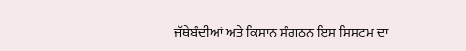ਜੱਥੇਬੰਦੀਆਂ ਅਤੇ ਕਿਸਾਨ ਸੰਗਠਨ ਇਸ ਸਿਸਟਮ ਦਾ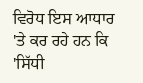ਵਿਰੋਧ ਇਸ ਆਧਾਰ 'ਤੇ ਕਰ ਰਹੇ ਹਨ ਕਿ 'ਸਿੱਧੀ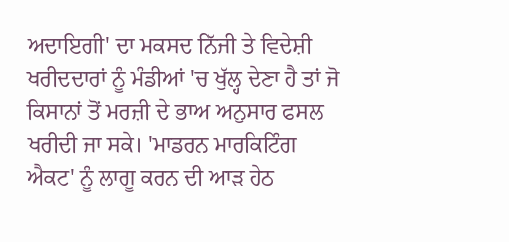ਅਦਾਇਗੀ' ਦਾ ਮਕਸਦ ਨਿੱਜੀ ਤੇ ਵਿਦੇਸ਼ੀ ਖਰੀਦਦਾਰਾਂ ਨੂੰ ਮੰਡੀਆਂ 'ਚ ਖੁੱਲ੍ਹ ਦੇਣਾ ਹੈ ਤਾਂ ਜੋ ਕਿਸਾਨਾਂ ਤੋਂ ਮਰਜ਼ੀ ਦੇ ਭਾਅ ਅਨੁਸਾਰ ਫਸਲ ਖਰੀਦੀ ਜਾ ਸਕੇ। 'ਮਾਡਰਨ ਮਾਰਕਿਟਿੰਗ ਐਕਟ' ਨੂੰ ਲਾਗੂ ਕਰਨ ਦੀ ਆੜ ਹੇਠ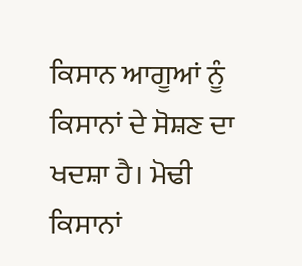ਕਿਸਾਨ ਆਗੂਆਂ ਨੂੰ ਕਿਸਾਨਾਂ ਦੇ ਸੋਸ਼ਣ ਦਾ ਖਦਸ਼ਾ ਹੈ। ਮੋਢੀ ਕਿਸਾਨਾਂ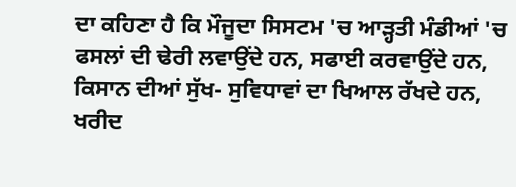ਦਾ ਕਹਿਣਾ ਹੈ ਕਿ ਮੌਜੂਦਾ ਸਿਸਟਮ 'ਚ ਆੜ੍ਹਤੀ ਮੰਡੀਆਂ 'ਚ ਫਸਲਾਂ ਦੀ ਢੇਰੀ ਲਵਾਉਂਦੇ ਹਨ, ਸਫਾਈ ਕਰਵਾਉਂਦੇ ਹਨ, ਕਿਸਾਨ ਦੀਆਂ ਸੁੱਖ- ਸੁਵਿਧਾਵਾਂ ਦਾ ਖਿਆਲ ਰੱਖਦੇ ਹਨ, ਖਰੀਦ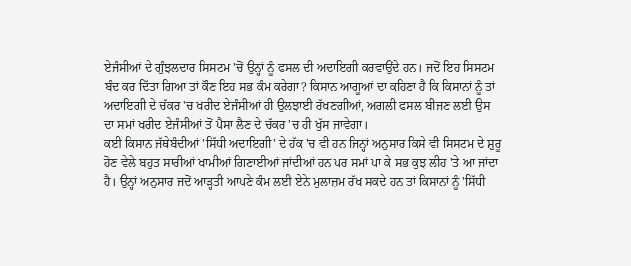ਏਜੰਸੀਆਂ ਦੇ ਗੁੰਝਲਦਾਰ ਸਿਸਟਮ 'ਚੋਂ ਉਨ੍ਹਾਂ ਨੂੰ ਫਸਲ ਦੀ ਅਦਾਇਗੀ ਕਰਵਾਉਂਦੇ ਹਨ। ਜਦੋਂ ਇਹ ਸਿਸਟਮ ਬੰਦ ਕਰ ਦਿੱਤਾ ਗਿਆ ਤਾਂ ਕੌਣ ਇਹ ਸਭ ਕੰਮ ਕਰੇਗਾ? ਕਿਸਾਨ ਆਗੂਆਂ ਦਾ ਕਹਿਣਾ ਹੈ ਕਿ ਕਿਸਾਨਾਂ ਨੂੰ ਤਾਂ ਅਦਾਇਗੀ ਦੇ ਚੱਕਰ 'ਚ ਖਰੀਦ ਏਜੰਸੀਆਂ ਹੀ ਉਲਝਾਈ ਰੱਖਣਗੀਆਂ, ਅਗਲੀ ਫਸਲ ਬੀਜਣ ਲਈ ਉਸ ਦਾ ਸਮਾਂ ਖਰੀਦ ਏਜੰਸੀਆਂ ਤੋਂ ਪੈਸਾ ਲੈਣ ਦੇ ਚੱਕਰ 'ਚ ਹੀ ਖੁੱਸ ਜਾਵੇਗਾ।
ਕਈ ਕਿਸਾਨ ਜੱਥੇਬੰਦੀਆਂ 'ਸਿੱਧੀ ਅਦਾਇਗੀ' ਦੇ ਹੱਕ 'ਚ ਵੀ ਹਨ ਜਿਨ੍ਹਾਂ ਅਨੁਸਾਰ ਕਿਸੇ ਵੀ ਸਿਸਟਮ ਦੇ ਸ਼ੁਰੂ ਹੋਣ ਵੇਲੇ ਬਹੁਤ ਸਾਰੀਆਂ ਖਾਮੀਆਂ ਗਿਣਾਈਆਂ ਜਾਂਦੀਆਂ ਹਨ ਪਰ ਸਮਾਂ ਪਾ ਕੇ ਸਭ ਕੁਝ ਲੀਹ 'ਤੇ ਆ ਜਾਂਦਾ ਹੈ। ਉਨ੍ਹਾਂ ਅਨੁਸਾਰ ਜਦੋਂ ਆੜ੍ਹਤੀ ਆਪਣੇ ਕੰਮ ਲਈ ਏਨੇ ਮੁਲਾਜ਼ਮ ਰੱਖ ਸਕਦੇ ਹਨ ਤਾਂ ਕਿਸਾਨਾਂ ਨੂੰ 'ਸਿੱਧੀ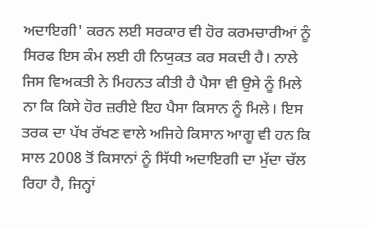ਅਦਾਇਗੀ' ਕਰਨ ਲਈ ਸਰਕਾਰ ਵੀ ਹੋਰ ਕਰਮਚਾਰੀਆਂ ਨੂੰ ਸਿਰਫ ਇਸ ਕੰਮ ਲਈ ਹੀ ਨਿਯੁਕਤ ਕਰ ਸਕਦੀ ਹੈ। ਨਾਲੇ ਜਿਸ ਵਿਅਕਤੀ ਨੇ ਮਿਹਨਤ ਕੀਤੀ ਹੈ ਪੈਸਾ ਵੀ ਉਸੇ ਨੂੰ ਮਿਲੇ ਨਾ ਕਿ ਕਿਸੇ ਹੋਰ ਜ਼ਰੀਏ ਇਹ ਪੈਸਾ ਕਿਸਾਨ ਨੂੰ ਮਿਲੇ। ਇਸ ਤਰਕ ਦਾ ਪੱਖ ਰੱਖਣ ਵਾਲੇ ਅਜਿਹੇ ਕਿਸਾਨ ਆਗੂ ਵੀ ਹਨ ਕਿ ਸਾਲ 2008 ਤੋਂ ਕਿਸਾਨਾਂ ਨੂੰ ਸਿੱਧੀ ਅਦਾਇਗੀ ਦਾ ਮੁੱਦਾ ਚੱਲ ਰਿਹਾ ਹੈ, ਜਿਨ੍ਹਾਂ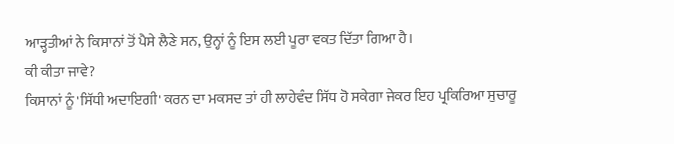ਆੜ੍ਹਤੀਆਂ ਨੇ ਕਿਸਾਨਾਂ ਤੋਂ ਪੈਸੇ ਲੈਣੇ ਸਨ, ਉਨ੍ਹਾਂ ਨੂੰ ਇਸ ਲਈ ਪੂਰਾ ਵਕਤ ਦਿੱਤਾ ਗਿਆ ਹੈ।
ਕੀ ਕੀਤਾ ਜਾਵੇ?
ਕਿਸਾਨਾਂ ਨੂੰ 'ਸਿੱਧੀ ਅਦਾਇਗੀ' ਕਰਨ ਦਾ ਮਕਸਦ ਤਾਂ ਹੀ ਲਾਹੇਵੰਦ ਸਿੱਧ ਹੋ ਸਕੇਗਾ ਜੇਕਰ ਇਹ ਪ੍ਰਕਿਰਿਆ ਸੁਚਾਰੂ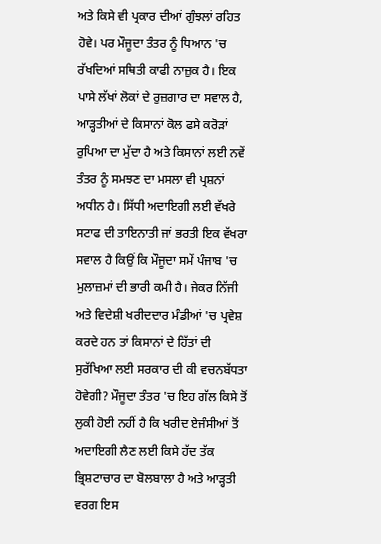ਅਤੇ ਕਿਸੇ ਵੀ ਪ੍ਰਕਾਰ ਦੀਆਂ ਗੁੰਝਲਾਂ ਰਹਿਤ ਹੋਵੇ। ਪਰ ਮੌਜੂਦਾ ਤੰਤਰ ਨੂੰ ਧਿਆਨ 'ਚ ਰੱਖਦਿਆਂ ਸਥਿਤੀ ਕਾਫੀ ਨਾਜ਼ੁਕ ਹੈ। ਇਕ ਪਾਸੇ ਲੱਖਾਂ ਲੋਕਾਂ ਦੇ ਰੁਜ਼ਗਾਰ ਦਾ ਸਵਾਲ ਹੈ, ਆੜ੍ਹਤੀਆਂ ਦੇ ਕਿਸਾਨਾਂ ਕੋਲ ਫਸੇ ਕਰੋੜਾਂ ਰੁਪਿਆ ਦਾ ਮੁੱਦਾ ਹੈ ਅਤੇ ਕਿਸਾਨਾਂ ਲਈ ਨਵੇਂ ਤੰਤਰ ਨੂੰ ਸਮਝਣ ਦਾ ਮਸਲਾ ਵੀ ਪ੍ਰਸ਼ਨਾਂ ਅਧੀਨ ਹੈ। ਸਿੱਧੀ ਅਦਾਇਗੀ ਲਈ ਵੱਖਰੇ ਸਟਾਫ ਦੀ ਤਾਇਨਾਤੀ ਜਾਂ ਭਰਤੀ ਇਕ ਵੱਖਰਾ ਸਵਾਲ ਹੈ ਕਿਉਂ ਕਿ ਮੌਜੂਦਾ ਸਮੇਂ ਪੰਜਾਬ 'ਚ ਮੁਲਾਜ਼ਮਾਂ ਦੀ ਭਾਰੀ ਕਮੀ ਹੈ। ਜੇਕਰ ਨਿੱਜੀ ਅਤੇ ਵਿਦੇਸ਼ੀ ਖਰੀਦਦਾਰ ਮੰਡੀਆਂ 'ਚ ਪ੍ਰਵੇਸ਼ ਕਰਦੇ ਹਨ ਤਾਂ ਕਿਸਾਨਾਂ ਦੇ ਹਿੱਤਾਂ ਦੀ ਸੁਰੱਖਿਆ ਲਈ ਸਰਕਾਰ ਦੀ ਕੀ ਵਚਨਬੱਧਤਾ ਹੋਵੇਗੀ? ਮੌਜੂਦਾ ਤੰਤਰ 'ਚ ਇਹ ਗੱਲ ਕਿਸੇ ਤੋਂ ਲੁਕੀ ਹੋਈ ਨਹੀਂ ਹੈ ਕਿ ਖਰੀਦ ਏਜੰਸੀਆਂ ਤੋਂ ਅਦਾਇਗੀ ਲੈਣ ਲਈ ਕਿਸੇ ਹੱਦ ਤੱਕ ਭ੍ਰਿਸ਼ਟਾਚਾਰ ਦਾ ਬੋਲਬਾਲਾ ਹੈ ਅਤੇ ਆੜ੍ਹਤੀ ਵਰਗ ਇਸ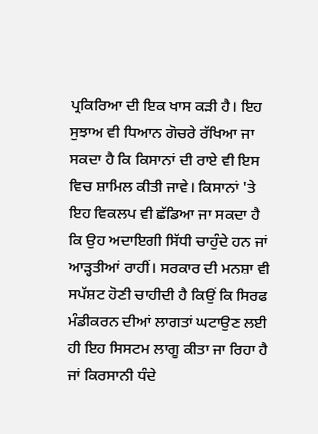ਪ੍ਰਕਿਰਿਆ ਦੀ ਇਕ ਖਾਸ ਕੜੀ ਹੈ। ਇਹ ਸੁਝਾਅ ਵੀ ਧਿਆਨ ਗੋਚਰੇ ਰੱਖਿਆ ਜਾ ਸਕਦਾ ਹੈ ਕਿ ਕਿਸਾਨਾਂ ਦੀ ਰਾਏ ਵੀ ਇਸ ਵਿਚ ਸ਼ਾਮਿਲ ਕੀਤੀ ਜਾਵੇ। ਕਿਸਾਨਾਂ 'ਤੇ ਇਹ ਵਿਕਲਪ ਵੀ ਛੱਡਿਆ ਜਾ ਸਕਦਾ ਹੈ ਕਿ ਉਹ ਅਦਾਇਗੀ ਸਿੱਧੀ ਚਾਹੁੰਦੇ ਹਨ ਜਾਂ ਆੜ੍ਹਤੀਆਂ ਰਾਹੀਂ। ਸਰਕਾਰ ਦੀ ਮਨਸ਼ਾ ਵੀ ਸਪੱਸ਼ਟ ਹੋਣੀ ਚਾਹੀਦੀ ਹੈ ਕਿਉਂ ਕਿ ਸਿਰਫ ਮੰਡੀਕਰਨ ਦੀਆਂ ਲਾਗਤਾਂ ਘਟਾਉਣ ਲਈ ਹੀ ਇਹ ਸਿਸਟਮ ਲਾਗੂ ਕੀਤਾ ਜਾ ਰਿਹਾ ਹੈ ਜਾਂ ਕਿਰਸਾਨੀ ਧੰਦੇ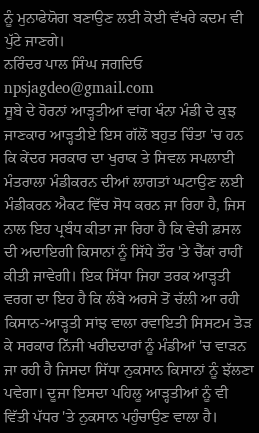ਨੂੰ ਮੁਨਾਫੇਯੋਗ ਬਣਾਉਣ ਲਈ ਕੋਈ ਵੱਖਰੇ ਕਦਮ ਵੀ ਪੁੱਟੇ ਜਾਣਗੇ।
ਨਰਿੰਦਰ ਪਾਲ ਸਿੰਘ ਜਗਦਿਓ
npsjagdeo@gmail.com
ਸੂਬੇ ਦੇ ਹੋਰਨਾਂ ਆੜ੍ਹਤੀਆਂ ਵਾਂਗ ਖੰਨਾ ਮੰਡੀ ਦੇ ਕੁਝ ਜਾਣਕਾਰ ਆੜ੍ਹਤੀਏ ਇਸ ਗੱਲੋਂ ਬਹੁਤ ਚਿੰਤਾ 'ਚ ਹਨ ਕਿ ਕੇਂਦਰ ਸਰਕਾਰ ਦਾ ਖੁਰਾਕ ਤੇ ਸਿਵਲ ਸਪਲਾਈ ਮੰਤਰਾਲਾ ਮੰਡੀਕਰਨ ਦੀਆਂ ਲਾਗਤਾਂ ਘਟਾਉਣ ਲਈ ਮੰਡੀਕਰਨ ਐਕਟ ਵਿੱਚ ਸੋਧ ਕਰਨ ਜਾ ਰਿਹਾ ਹੈ, ਜਿਸ ਨਾਲ ਇਹ ਪ੍ਰਬੰਧ ਕੀਤਾ ਜਾ ਰਿਹਾ ਹੈ ਕਿ ਵੇਚੀ ਫ਼ਸਲ ਦੀ ਅਦਾਇਗੀ ਕਿਸਾਨਾਂ ਨੂੰ ਸਿੱਧੇ ਤੌਰ 'ਤੇ ਚੈੱਕਾਂ ਰਾਹੀਂ ਕੀਤੀ ਜਾਵੇਗੀ। ਇਕ ਸਿੱਧਾ ਜਿਹਾ ਤਰਕ ਆੜ੍ਹਤੀ ਵਰਗ ਦਾ ਇਹ ਹੈ ਕਿ ਲੰਬੇ ਅਰਸੇ ਤੋਂ ਚੱਲੀ ਆ ਰਹੀ ਕਿਸਾਨ-ਆੜ੍ਹਤੀ ਸਾਂਝ ਵਾਲਾ ਰਵਾਇਤੀ ਸਿਸਟਮ ਤੋੜ ਕੇ ਸਰਕਾਰ ਨਿੱਜੀ ਖਰੀਦਦਾਰਾਂ ਨੂੰ ਮੰਡੀਆਂ 'ਚ ਵਾੜਨ ਜਾ ਰਹੀ ਹੈ ਜਿਸਦਾ ਸਿੱਧਾ ਨੁਕਸਾਨ ਕਿਸਾਨਾਂ ਨੂੰ ਝੱਲਣਾ ਪਵੇਗਾ। ਦੂਜਾ ਇਸਦਾ ਪਹਿਲੂ ਆੜ੍ਹਤੀਆਂ ਨੂੰ ਵੀ ਵਿੱਤੀ ਪੱਧਰ 'ਤੇ ਨੁਕਸਾਨ ਪਹੁੰਚਾਉਣ ਵਾਲਾ ਹੈ।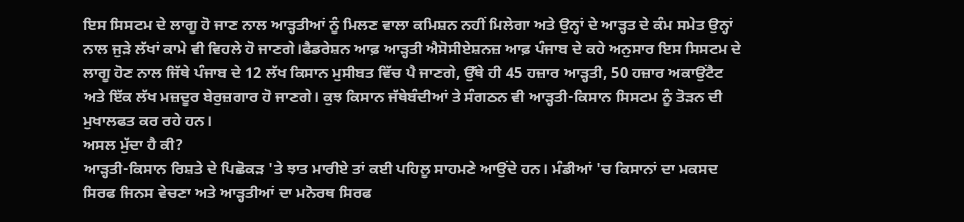ਇਸ ਸਿਸਟਮ ਦੇ ਲਾਗੂ ਹੋ ਜਾਣ ਨਾਲ ਆੜ੍ਹਤੀਆਂ ਨੂੰ ਮਿਲਣ ਵਾਲਾ ਕਮਿਸ਼ਨ ਨਹੀਂ ਮਿਲੇਗਾ ਅਤੇ ਉਨ੍ਹਾਂ ਦੇ ਆੜ੍ਹਤ ਦੇ ਕੰਮ ਸਮੇਤ ਉਨ੍ਹਾਂ ਨਾਲ ਜੁੜੇ ਲੱਖਾਂ ਕਾਮੇ ਵੀ ਵਿਹਲੇ ਹੋ ਜਾਣਗੇ।ਫੈਡਰੇਸ਼ਨ ਆਫ਼ ਆੜ੍ਹਤੀ ਐਸੋਸੀਏਸ਼ਨਜ਼ ਆਫ਼ ਪੰਜਾਬ ਦੇ ਕਹੇ ਅਨੁਸਾਰ ਇਸ ਸਿਸਟਮ ਦੇ ਲਾਗੂ ਹੋਣ ਨਾਲ ਜਿੱਥੇ ਪੰਜਾਬ ਦੇ 12 ਲੱਖ ਕਿਸਾਨ ਮੁਸੀਬਤ ਵਿੱਚ ਪੈ ਜਾਣਗੇ, ਉੱਥੇ ਹੀ 45 ਹਜ਼ਾਰ ਆੜ੍ਹਤੀ, 50 ਹਜ਼ਾਰ ਅਕਾਉਂਟੈਟ ਅਤੇ ਇੱਕ ਲੱਖ ਮਜ਼ਦੂਰ ਬੇਰੁਜ਼ਗਾਰ ਹੋ ਜਾਣਗੇ। ਕੁਝ ਕਿਸਾਨ ਜੱਥੇਬੰਦੀਆਂ ਤੇ ਸੰਗਠਨ ਵੀ ਆੜ੍ਹਤੀ-ਕਿਸਾਨ ਸਿਸਟਮ ਨੂੰ ਤੋੜਨ ਦੀ ਮੁਖਾਲਫਤ ਕਰ ਰਹੇ ਹਨ।
ਅਸਲ ਮੁੱਦਾ ਹੈ ਕੀ?
ਆੜ੍ਹਤੀ-ਕਿਸਾਨ ਰਿਸ਼ਤੇ ਦੇ ਪਿਛੋਕੜ 'ਤੇ ਝਾਤ ਮਾਰੀਏ ਤਾਂ ਕਈ ਪਹਿਲੂ ਸਾਹਮਣੇ ਆਉਂਦੇ ਹਨ। ਮੰਡੀਆਂ 'ਚ ਕਿਸਾਨਾਂ ਦਾ ਮਕਸਦ ਸਿਰਫ ਜਿਨਸ ਵੇਚਣਾ ਅਤੇ ਆੜ੍ਹਤੀਆਂ ਦਾ ਮਨੋਰਥ ਸਿਰਫ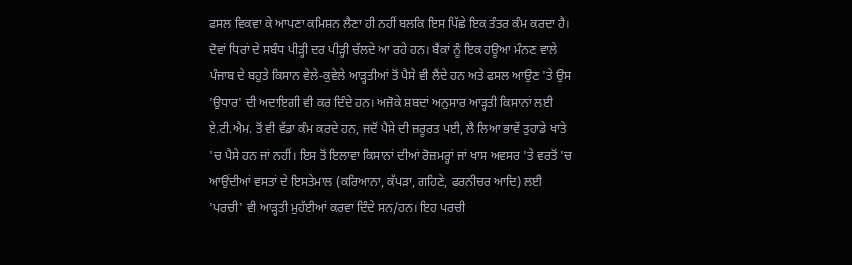ਫਸਲ ਵਿਕਵਾ ਕੇ ਆਪਣਾ ਕਮਿਸ਼ਨ ਲੈਣਾ ਹੀ ਨਹੀਂ ਬਲਕਿ ਇਸ ਪਿੱਛੇ ਇਕ ਤੰਤਰ ਕੰਮ ਕਰਦਾ ਹੈ। ਦੋਵਾਂ ਧਿਰਾਂ ਦੇ ਸਬੰਧ ਪੀੜ੍ਹੀ ਦਰ ਪੀੜ੍ਹੀ ਚੱਲਦੇ ਆ ਰਹੇ ਹਨ। ਬੈਂਕਾਂ ਨੂੰ ਇਕ ਹਊਆ ਮੰਨਣ ਵਾਲੇ ਪੰਜਾਬ ਦੇ ਬਹੁਤੇ ਕਿਸਾਨ ਵੇਲੇ-ਕੁਵੇਲੇ ਆੜ੍ਹਤੀਆਂ ਤੋਂ ਪੈਸੇ ਵੀ ਲੈਂਦੇ ਹਨ ਅਤੇ ਫਸਲ ਆਉਣ 'ਤੇ ਉਸ 'ਉਧਾਰ' ਦੀ ਅਦਾਇਗੀ ਵੀ ਕਰ ਦਿੰਦੇ ਹਨ। ਅਜੋਕੇ ਸ਼ਬਦਾਂ ਅਨੁਸਾਰ ਆੜ੍ਹਤੀ ਕਿਸਾਨਾਂ ਲਈ ਏ.ਟੀ.ਐਮ. ਤੋਂ ਵੀ ਵੱਡਾ ਕੰਮ ਕਰਦੇ ਹਨ, ਜਦੋਂ ਪੈਸੇ ਦੀ ਜ਼ਰੂਰਤ ਪਈ, ਲੈ ਲਿਆ ਭਾਵੇਂ ਤੁਹਾਡੇ ਖਾਤੇ 'ਚ ਪੈਸੇ ਹਨ ਜਾਂ ਨਹੀਂ। ਇਸ ਤੋਂ ਇਲਾਵਾ ਕਿਸਾਨਾਂ ਦੀਆਂ ਰੋਜ਼ਮਰ੍ਹਾਂ ਜਾਂ ਖਾਸ ਅਵਸਰ 'ਤੇ ਵਰਤੋਂ 'ਚ ਆਉਂਦੀਆਂ ਵਸਤਾਂ ਦੇ ਇਸਤੇਮਾਲ (ਕਰਿਆਨਾ, ਕੱਪੜਾ, ਗਹਿਣੇ, ਫਰਨੀਚਰ ਆਦਿ) ਲਈ 'ਪਰਚੀ' ਵੀ ਆੜ੍ਹਤੀ ਮੁਹੱਈਆਂ ਕਰਵਾ ਦਿੰਦੇ ਸਨ/ਹਨ। ਇਹ ਪਰਚੀ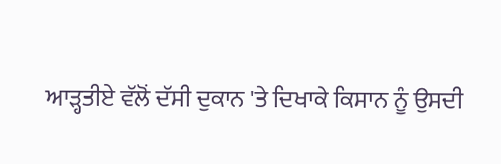ਆੜ੍ਹਤੀਏ ਵੱਲੋਂ ਦੱਸੀ ਦੁਕਾਨ 'ਤੇ ਦਿਖਾਕੇ ਕਿਸਾਨ ਨੂੰ ਉਸਦੀ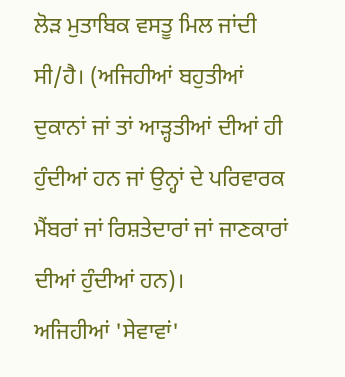ਲੋੜ ਮੁਤਾਬਿਕ ਵਸਤੂ ਮਿਲ ਜਾਂਦੀ ਸੀ/ਹੈ। (ਅਜਿਹੀਆਂ ਬਹੁਤੀਆਂ ਦੁਕਾਨਾਂ ਜਾਂ ਤਾਂ ਆੜ੍ਹਤੀਆਂ ਦੀਆਂ ਹੀ ਹੁੰਦੀਆਂ ਹਨ ਜਾਂ ਉਨ੍ਹਾਂ ਦੇ ਪਰਿਵਾਰਕ ਮੈਂਬਰਾਂ ਜਾਂ ਰਿਸ਼ਤੇਦਾਰਾਂ ਜਾਂ ਜਾਣਕਾਰਾਂ ਦੀਆਂ ਹੁੰਦੀਆਂ ਹਨ)।
ਅਜਿਹੀਆਂ 'ਸੇਵਾਵਾਂ'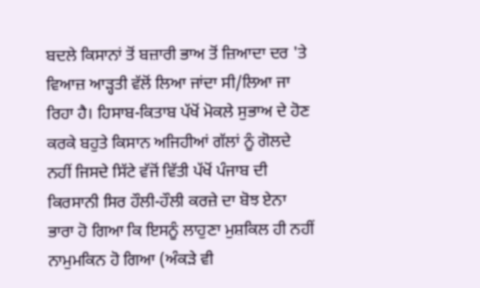ਬਦਲੇ ਕਿਸਾਨਾਂ ਤੋਂ ਬਜ਼ਾਰੀ ਭਾਅ ਤੋਂ ਜ਼ਿਆਦਾ ਦਰ 'ਤੇ ਵਿਆਜ਼ ਆੜ੍ਹਤੀ ਵੱਲੋਂ ਲਿਆ ਜਾਂਦਾ ਸੀ/ਲਿਆ ਜਾ ਰਿਹਾ ਹੈ। ਹਿਸਾਬ-ਕਿਤਾਬ ਪੱਖੋਂ ਮੋਕਲੇ ਸੁਭਾਅ ਦੇ ਹੋਣ ਕਰਕੇ ਬਹੁਤੇ ਕਿਸਾਨ ਅਜਿਹੀਆਂ ਗੱਲਾਂ ਨੂੰ ਗੋਲਦੇ ਨਹੀਂ ਜਿਸਦੇ ਸਿੱਟੇ ਵੱਜੋਂ ਵਿੱਤੀ ਪੱਖੋਂ ਪੰਜਾਬ ਦੀ ਕਿਰਸਾਨੀ ਸਿਰ ਹੌਲੀ-ਹੌਲੀ ਕਰਜ਼ੇ ਦਾ ਬੋਝ ਏਨਾ ਭਾਰਾ ਹੋ ਗਿਆ ਕਿ ਇਸਨੂੰ ਲਾਹੁਣਾ ਮੁਸ਼ਕਿਲ ਹੀ ਨਹੀਂ ਨਾਮੁਮਕਿਨ ਹੋ ਗਿਆ (ਅੰਕੜੇ ਵੀ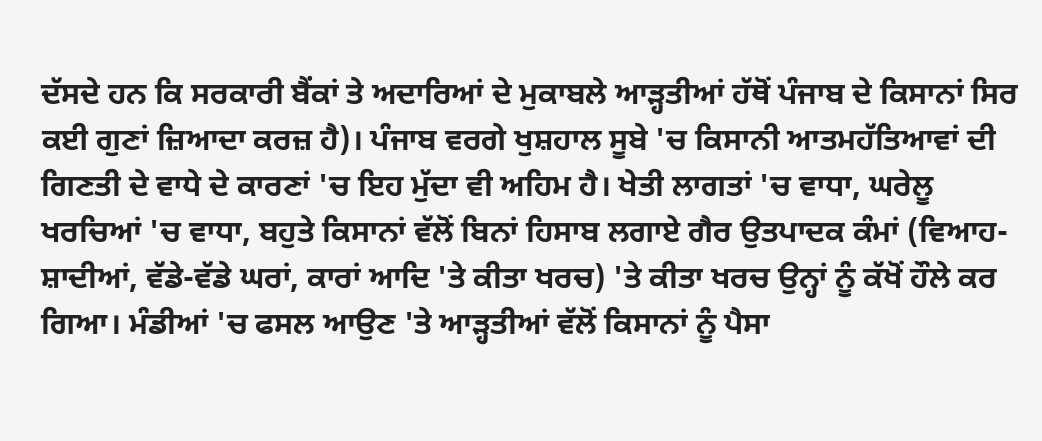ਦੱਸਦੇ ਹਨ ਕਿ ਸਰਕਾਰੀ ਬੈਂਕਾਂ ਤੇ ਅਦਾਰਿਆਂ ਦੇ ਮੁਕਾਬਲੇ ਆੜ੍ਹਤੀਆਂ ਹੱਥੋਂ ਪੰਜਾਬ ਦੇ ਕਿਸਾਨਾਂ ਸਿਰ ਕਈ ਗੁਣਾਂ ਜ਼ਿਆਦਾ ਕਰਜ਼ ਹੈ)। ਪੰਜਾਬ ਵਰਗੇ ਖੁਸ਼ਹਾਲ ਸੂਬੇ 'ਚ ਕਿਸਾਨੀ ਆਤਮਹੱਤਿਆਵਾਂ ਦੀ ਗਿਣਤੀ ਦੇ ਵਾਧੇ ਦੇ ਕਾਰਣਾਂ 'ਚ ਇਹ ਮੁੱਦਾ ਵੀ ਅਹਿਮ ਹੈ। ਖੇਤੀ ਲਾਗਤਾਂ 'ਚ ਵਾਧਾ, ਘਰੇਲੂ ਖਰਚਿਆਂ 'ਚ ਵਾਧਾ, ਬਹੁਤੇ ਕਿਸਾਨਾਂ ਵੱਲੋਂ ਬਿਨਾਂ ਹਿਸਾਬ ਲਗਾਏ ਗੈਰ ਉਤਪਾਦਕ ਕੰਮਾਂ (ਵਿਆਹ-ਸ਼ਾਦੀਆਂ, ਵੱਡੇ-ਵੱਡੇ ਘਰਾਂ, ਕਾਰਾਂ ਆਦਿ 'ਤੇ ਕੀਤਾ ਖਰਚ) 'ਤੇ ਕੀਤਾ ਖਰਚ ਉਨ੍ਹਾਂ ਨੂੰ ਕੱਖੋਂ ਹੌਲੇ ਕਰ ਗਿਆ। ਮੰਡੀਆਂ 'ਚ ਫਸਲ ਆਉਣ 'ਤੇ ਆੜ੍ਹਤੀਆਂ ਵੱਲੋਂ ਕਿਸਾਨਾਂ ਨੂੰ ਪੈਸਾ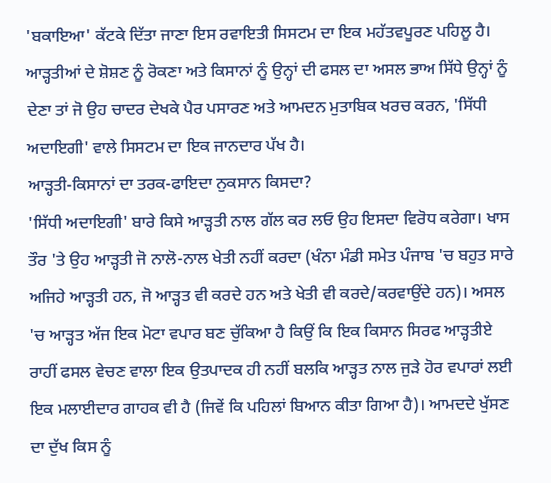'ਬਕਾਇਆ' ਕੱਟਕੇ ਦਿੱਤਾ ਜਾਣਾ ਇਸ ਰਵਾਇਤੀ ਸਿਸਟਮ ਦਾ ਇਕ ਮਹੱਤਵਪੂਰਣ ਪਹਿਲੂ ਹੈ। ਆੜ੍ਹਤੀਆਂ ਦੇ ਸ਼ੋਸ਼ਣ ਨੂੰ ਰੋਕਣਾ ਅਤੇ ਕਿਸਾਨਾਂ ਨੂੰ ਉਨ੍ਹਾਂ ਦੀ ਫਸਲ ਦਾ ਅਸਲ ਭਾਅ ਸਿੱਧੇ ਉਨ੍ਹਾਂ ਨੂੰ ਦੇਣਾ ਤਾਂ ਜੋ ਉਹ ਚਾਦਰ ਦੇਖਕੇ ਪੈਰ ਪਸਾਰਣ ਅਤੇ ਆਮਦਨ ਮੁਤਾਬਿਕ ਖਰਚ ਕਰਨ, 'ਸਿੱਧੀ ਅਦਾਇਗੀ' ਵਾਲੇ ਸਿਸਟਮ ਦਾ ਇਕ ਜਾਨਦਾਰ ਪੱਖ ਹੈ।
ਆੜ੍ਹਤੀ-ਕਿਸਾਨਾਂ ਦਾ ਤਰਕ-ਫਾਇਦਾ ਨੁਕਸਾਨ ਕਿਸਦਾ?
'ਸਿੱਧੀ ਅਦਾਇਗੀ' ਬਾਰੇ ਕਿਸੇ ਆੜ੍ਹਤੀ ਨਾਲ ਗੱਲ ਕਰ ਲਓ ਉਹ ਇਸਦਾ ਵਿਰੋਧ ਕਰੇਗਾ। ਖਾਸ ਤੌਰ 'ਤੇ ਉਹ ਆੜ੍ਹਤੀ ਜੋ ਨਾਲੋ-ਨਾਲ ਖੇਤੀ ਨਹੀਂ ਕਰਦਾ (ਖੰਨਾ ਮੰਡੀ ਸਮੇਤ ਪੰਜਾਬ 'ਚ ਬਹੁਤ ਸਾਰੇ ਅਜਿਹੇ ਆੜ੍ਹਤੀ ਹਨ, ਜੋ ਆੜ੍ਹਤ ਵੀ ਕਰਦੇ ਹਨ ਅਤੇ ਖੇਤੀ ਵੀ ਕਰਦੇ/ਕਰਵਾਉਂਦੇ ਹਨ)। ਅਸਲ 'ਚ ਆੜ੍ਹਤ ਅੱਜ ਇਕ ਮੋਟਾ ਵਪਾਰ ਬਣ ਚੁੱਕਿਆ ਹੈ ਕਿਉਂ ਕਿ ਇਕ ਕਿਸਾਨ ਸਿਰਫ ਆੜ੍ਹਤੀਏ ਰਾਹੀਂ ਫਸਲ ਵੇਚਣ ਵਾਲਾ ਇਕ ਉਤਪਾਦਕ ਹੀ ਨਹੀਂ ਬਲਕਿ ਆੜ੍ਹਤ ਨਾਲ ਜੁੜੇ ਹੋਰ ਵਪਾਰਾਂ ਲਈ ਇਕ ਮਲਾਈਦਾਰ ਗਾਹਕ ਵੀ ਹੈ (ਜਿਵੇਂ ਕਿ ਪਹਿਲਾਂ ਬਿਆਨ ਕੀਤਾ ਗਿਆ ਹੈ)। ਆਮਦਦੇ ਖੁੱਸਣ ਦਾ ਦੁੱਖ ਕਿਸ ਨੂੰ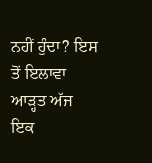ਨਹੀਂ ਹੁੰਦਾ? ਇਸ ਤੋਂ ਇਲਾਵਾ ਆੜ੍ਹਤ ਅੱਜ ਇਕ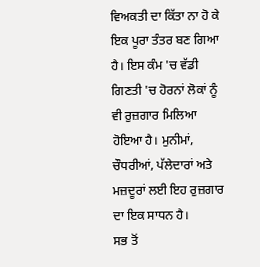ਵਿਅਕਤੀ ਦਾ ਕਿੱਤਾ ਨਾ ਹੋ ਕੇ ਇਕ ਪੂਰਾ ਤੰਤਰ ਬਣ ਗਿਆ ਹੈ। ਇਸ ਕੰਮ 'ਚ ਵੱਡੀ ਗਿਣਤੀ 'ਚ ਹੋਰਨਾਂ ਲੋਕਾਂ ਨੂੰ ਵੀ ਰੁਜ਼ਗਾਰ ਮਿਲਿਆ ਹੋਇਆ ਹੈ। ਮੁਨੀਮਾਂ, ਚੌਧਰੀਆਂ, ਪੱਲੇਦਾਰਾਂ ਅਤੇ ਮਜ਼ਦੂਰਾਂ ਲਈ ਇਹ ਰੁਜ਼ਗਾਰ ਦਾ ਇਕ ਸਾਧਨ ਹੈ।
ਸਭ ਤੋਂ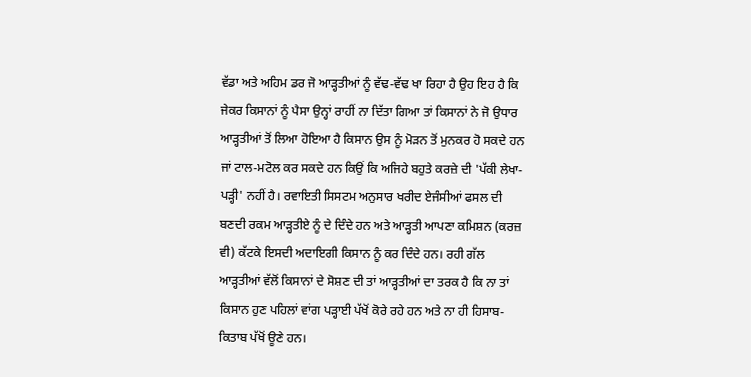ਵੱਡਾ ਅਤੇ ਅਹਿਮ ਡਰ ਜੋ ਆੜ੍ਹਤੀਆਂ ਨੂੰ ਵੱਢ-ਵੱਢ ਖਾ ਰਿਹਾ ਹੈ ਉਹ ਇਹ ਹੈ ਕਿ ਜੇਕਰ ਕਿਸਾਨਾਂ ਨੂੰ ਪੈਸਾ ਉਨ੍ਹਾਂ ਰਾਹੀਂ ਨਾ ਦਿੱਤਾ ਗਿਆ ਤਾਂ ਕਿਸਾਨਾਂ ਨੇ ਜੋ ਉਧਾਰ ਆੜ੍ਹਤੀਆਂ ਤੋਂ ਲਿਆ ਹੋਇਆ ਹੈ ਕਿਸਾਨ ਉਸ ਨੂੰ ਮੋੜਨ ਤੋਂ ਮੁਨਕਰ ਹੋ ਸਕਦੇ ਹਨ ਜਾਂ ਟਾਲ-ਮਟੋਲ ਕਰ ਸਕਦੇ ਹਨ ਕਿਉਂ ਕਿ ਅਜਿਹੇ ਬਹੁਤੇ ਕਰਜ਼ੇ ਦੀ 'ਪੱਕੀ ਲੇਖਾ-ਪੜ੍ਹੀ' ਨਹੀਂ ਹੈ। ਰਵਾਇਤੀ ਸਿਸਟਮ ਅਨੁਸਾਰ ਖਰੀਦ ਏਜੰਸੀਆਂ ਫਸਲ ਦੀ ਬਣਦੀ ਰਕਮ ਆੜ੍ਹਤੀਏ ਨੂੰ ਦੇ ਦਿੰਦੇ ਹਨ ਅਤੇ ਆੜ੍ਹਤੀ ਆਪਣਾ ਕਮਿਸ਼ਨ (ਕਰਜ਼ ਵੀ) ਕੱਟਕੇ ਇਸਦੀ ਅਦਾਇਗੀ ਕਿਸਾਨ ਨੂੰ ਕਰ ਦਿੰਦੇ ਹਨ। ਰਹੀ ਗੱਲ ਆੜ੍ਹਤੀਆਂ ਵੱਲੋਂ ਕਿਸਾਨਾਂ ਦੇ ਸੋਸ਼ਣ ਦੀ ਤਾਂ ਆੜ੍ਹਤੀਆਂ ਦਾ ਤਰਕ ਹੈ ਕਿ ਨਾ ਤਾਂ ਕਿਸਾਨ ਹੁਣ ਪਹਿਲਾਂ ਵਾਂਗ ਪੜ੍ਹਾਈ ਪੱਖੋਂ ਕੋਰੇ ਰਹੇ ਹਨ ਅਤੇ ਨਾ ਹੀ ਹਿਸਾਬ-ਕਿਤਾਬ ਪੱਖੋਂ ਊਣੇ ਹਨ।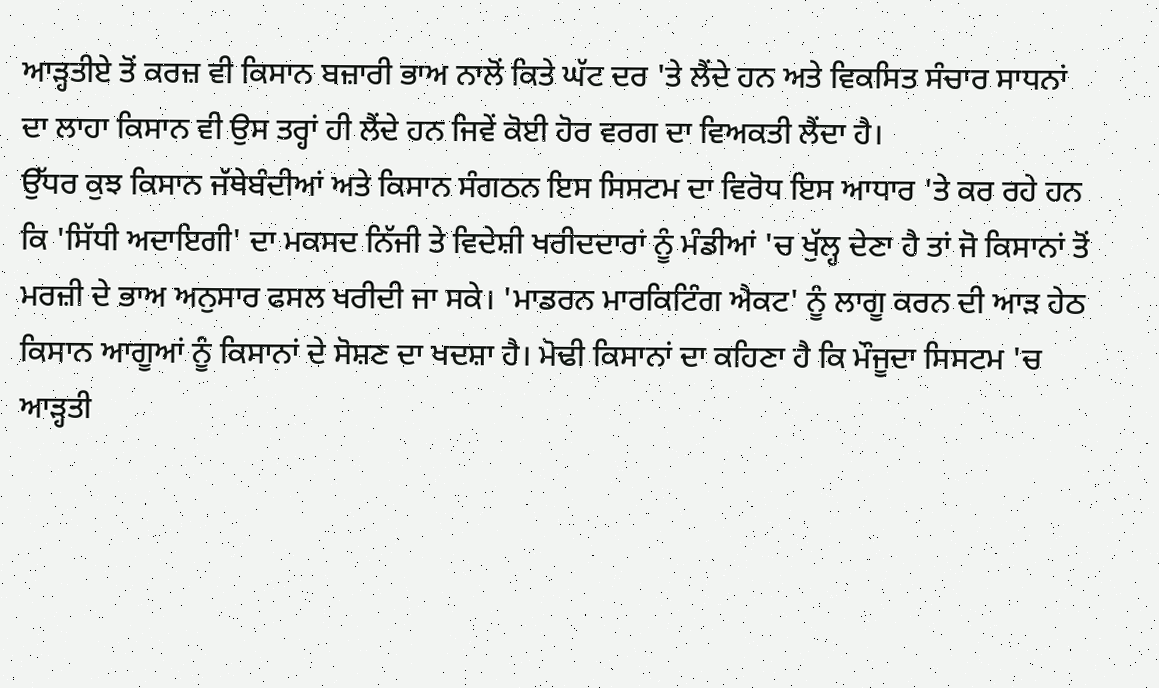ਆੜ੍ਹਤੀਏ ਤੋਂ ਕਰਜ਼ ਵੀ ਕਿਸਾਨ ਬਜ਼ਾਰੀ ਭਾਅ ਨਾਲੋਂ ਕਿਤੇ ਘੱਟ ਦਰ 'ਤੇ ਲੈਂਦੇ ਹਨ ਅਤੇ ਵਿਕਸਿਤ ਸੰਚਾਰ ਸਾਧਨਾਂ ਦਾ ਲਾਹਾ ਕਿਸਾਨ ਵੀ ਉਸ ਤਰ੍ਹਾਂ ਹੀ ਲੈਂਦੇ ਹਨ ਜਿਵੇਂ ਕੋਈ ਹੋਰ ਵਰਗ ਦਾ ਵਿਅਕਤੀ ਲੈਂਦਾ ਹੈ।
ਉੱਧਰ ਕੁਝ ਕਿਸਾਨ ਜੱਥੇਬੰਦੀਆਂ ਅਤੇ ਕਿਸਾਨ ਸੰਗਠਨ ਇਸ ਸਿਸਟਮ ਦਾ ਵਿਰੋਧ ਇਸ ਆਧਾਰ 'ਤੇ ਕਰ ਰਹੇ ਹਨ ਕਿ 'ਸਿੱਧੀ ਅਦਾਇਗੀ' ਦਾ ਮਕਸਦ ਨਿੱਜੀ ਤੇ ਵਿਦੇਸ਼ੀ ਖਰੀਦਦਾਰਾਂ ਨੂੰ ਮੰਡੀਆਂ 'ਚ ਖੁੱਲ੍ਹ ਦੇਣਾ ਹੈ ਤਾਂ ਜੋ ਕਿਸਾਨਾਂ ਤੋਂ ਮਰਜ਼ੀ ਦੇ ਭਾਅ ਅਨੁਸਾਰ ਫਸਲ ਖਰੀਦੀ ਜਾ ਸਕੇ। 'ਮਾਡਰਨ ਮਾਰਕਿਟਿੰਗ ਐਕਟ' ਨੂੰ ਲਾਗੂ ਕਰਨ ਦੀ ਆੜ ਹੇਠ ਕਿਸਾਨ ਆਗੂਆਂ ਨੂੰ ਕਿਸਾਨਾਂ ਦੇ ਸੋਸ਼ਣ ਦਾ ਖਦਸ਼ਾ ਹੈ। ਮੋਢੀ ਕਿਸਾਨਾਂ ਦਾ ਕਹਿਣਾ ਹੈ ਕਿ ਮੌਜੂਦਾ ਸਿਸਟਮ 'ਚ ਆੜ੍ਹਤੀ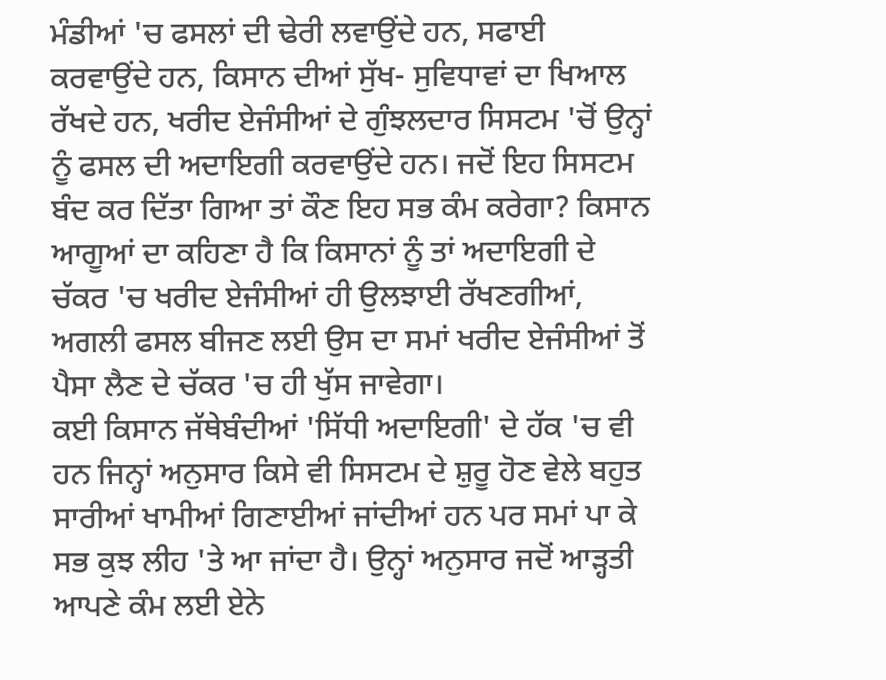ਮੰਡੀਆਂ 'ਚ ਫਸਲਾਂ ਦੀ ਢੇਰੀ ਲਵਾਉਂਦੇ ਹਨ, ਸਫਾਈ ਕਰਵਾਉਂਦੇ ਹਨ, ਕਿਸਾਨ ਦੀਆਂ ਸੁੱਖ- ਸੁਵਿਧਾਵਾਂ ਦਾ ਖਿਆਲ ਰੱਖਦੇ ਹਨ, ਖਰੀਦ ਏਜੰਸੀਆਂ ਦੇ ਗੁੰਝਲਦਾਰ ਸਿਸਟਮ 'ਚੋਂ ਉਨ੍ਹਾਂ ਨੂੰ ਫਸਲ ਦੀ ਅਦਾਇਗੀ ਕਰਵਾਉਂਦੇ ਹਨ। ਜਦੋਂ ਇਹ ਸਿਸਟਮ ਬੰਦ ਕਰ ਦਿੱਤਾ ਗਿਆ ਤਾਂ ਕੌਣ ਇਹ ਸਭ ਕੰਮ ਕਰੇਗਾ? ਕਿਸਾਨ ਆਗੂਆਂ ਦਾ ਕਹਿਣਾ ਹੈ ਕਿ ਕਿਸਾਨਾਂ ਨੂੰ ਤਾਂ ਅਦਾਇਗੀ ਦੇ ਚੱਕਰ 'ਚ ਖਰੀਦ ਏਜੰਸੀਆਂ ਹੀ ਉਲਝਾਈ ਰੱਖਣਗੀਆਂ, ਅਗਲੀ ਫਸਲ ਬੀਜਣ ਲਈ ਉਸ ਦਾ ਸਮਾਂ ਖਰੀਦ ਏਜੰਸੀਆਂ ਤੋਂ ਪੈਸਾ ਲੈਣ ਦੇ ਚੱਕਰ 'ਚ ਹੀ ਖੁੱਸ ਜਾਵੇਗਾ।
ਕਈ ਕਿਸਾਨ ਜੱਥੇਬੰਦੀਆਂ 'ਸਿੱਧੀ ਅਦਾਇਗੀ' ਦੇ ਹੱਕ 'ਚ ਵੀ ਹਨ ਜਿਨ੍ਹਾਂ ਅਨੁਸਾਰ ਕਿਸੇ ਵੀ ਸਿਸਟਮ ਦੇ ਸ਼ੁਰੂ ਹੋਣ ਵੇਲੇ ਬਹੁਤ ਸਾਰੀਆਂ ਖਾਮੀਆਂ ਗਿਣਾਈਆਂ ਜਾਂਦੀਆਂ ਹਨ ਪਰ ਸਮਾਂ ਪਾ ਕੇ ਸਭ ਕੁਝ ਲੀਹ 'ਤੇ ਆ ਜਾਂਦਾ ਹੈ। ਉਨ੍ਹਾਂ ਅਨੁਸਾਰ ਜਦੋਂ ਆੜ੍ਹਤੀ ਆਪਣੇ ਕੰਮ ਲਈ ਏਨੇ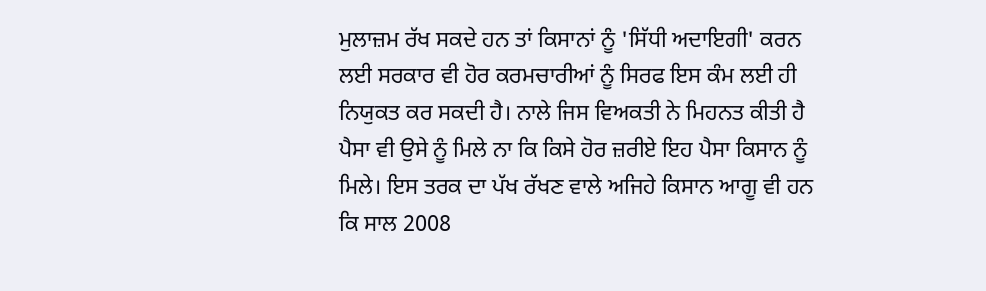ਮੁਲਾਜ਼ਮ ਰੱਖ ਸਕਦੇ ਹਨ ਤਾਂ ਕਿਸਾਨਾਂ ਨੂੰ 'ਸਿੱਧੀ ਅਦਾਇਗੀ' ਕਰਨ ਲਈ ਸਰਕਾਰ ਵੀ ਹੋਰ ਕਰਮਚਾਰੀਆਂ ਨੂੰ ਸਿਰਫ ਇਸ ਕੰਮ ਲਈ ਹੀ ਨਿਯੁਕਤ ਕਰ ਸਕਦੀ ਹੈ। ਨਾਲੇ ਜਿਸ ਵਿਅਕਤੀ ਨੇ ਮਿਹਨਤ ਕੀਤੀ ਹੈ ਪੈਸਾ ਵੀ ਉਸੇ ਨੂੰ ਮਿਲੇ ਨਾ ਕਿ ਕਿਸੇ ਹੋਰ ਜ਼ਰੀਏ ਇਹ ਪੈਸਾ ਕਿਸਾਨ ਨੂੰ ਮਿਲੇ। ਇਸ ਤਰਕ ਦਾ ਪੱਖ ਰੱਖਣ ਵਾਲੇ ਅਜਿਹੇ ਕਿਸਾਨ ਆਗੂ ਵੀ ਹਨ ਕਿ ਸਾਲ 2008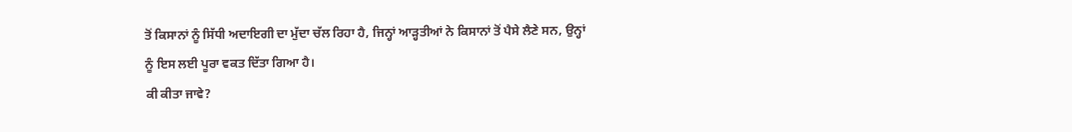ਤੋਂ ਕਿਸਾਨਾਂ ਨੂੰ ਸਿੱਧੀ ਅਦਾਇਗੀ ਦਾ ਮੁੱਦਾ ਚੱਲ ਰਿਹਾ ਹੈ, ਜਿਨ੍ਹਾਂ ਆੜ੍ਹਤੀਆਂ ਨੇ ਕਿਸਾਨਾਂ ਤੋਂ ਪੈਸੇ ਲੈਣੇ ਸਨ, ਉਨ੍ਹਾਂ ਨੂੰ ਇਸ ਲਈ ਪੂਰਾ ਵਕਤ ਦਿੱਤਾ ਗਿਆ ਹੈ।
ਕੀ ਕੀਤਾ ਜਾਵੇ?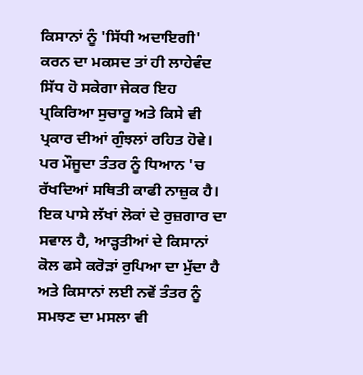ਕਿਸਾਨਾਂ ਨੂੰ 'ਸਿੱਧੀ ਅਦਾਇਗੀ' ਕਰਨ ਦਾ ਮਕਸਦ ਤਾਂ ਹੀ ਲਾਹੇਵੰਦ ਸਿੱਧ ਹੋ ਸਕੇਗਾ ਜੇਕਰ ਇਹ ਪ੍ਰਕਿਰਿਆ ਸੁਚਾਰੂ ਅਤੇ ਕਿਸੇ ਵੀ ਪ੍ਰਕਾਰ ਦੀਆਂ ਗੁੰਝਲਾਂ ਰਹਿਤ ਹੋਵੇ। ਪਰ ਮੌਜੂਦਾ ਤੰਤਰ ਨੂੰ ਧਿਆਨ 'ਚ ਰੱਖਦਿਆਂ ਸਥਿਤੀ ਕਾਫੀ ਨਾਜ਼ੁਕ ਹੈ। ਇਕ ਪਾਸੇ ਲੱਖਾਂ ਲੋਕਾਂ ਦੇ ਰੁਜ਼ਗਾਰ ਦਾ ਸਵਾਲ ਹੈ, ਆੜ੍ਹਤੀਆਂ ਦੇ ਕਿਸਾਨਾਂ ਕੋਲ ਫਸੇ ਕਰੋੜਾਂ ਰੁਪਿਆ ਦਾ ਮੁੱਦਾ ਹੈ ਅਤੇ ਕਿਸਾਨਾਂ ਲਈ ਨਵੇਂ ਤੰਤਰ ਨੂੰ ਸਮਝਣ ਦਾ ਮਸਲਾ ਵੀ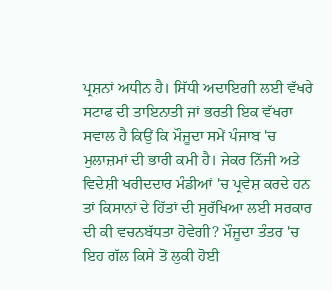ਪ੍ਰਸ਼ਨਾਂ ਅਧੀਨ ਹੈ। ਸਿੱਧੀ ਅਦਾਇਗੀ ਲਈ ਵੱਖਰੇ ਸਟਾਫ ਦੀ ਤਾਇਨਾਤੀ ਜਾਂ ਭਰਤੀ ਇਕ ਵੱਖਰਾ ਸਵਾਲ ਹੈ ਕਿਉਂ ਕਿ ਮੌਜੂਦਾ ਸਮੇਂ ਪੰਜਾਬ 'ਚ ਮੁਲਾਜ਼ਮਾਂ ਦੀ ਭਾਰੀ ਕਮੀ ਹੈ। ਜੇਕਰ ਨਿੱਜੀ ਅਤੇ ਵਿਦੇਸ਼ੀ ਖਰੀਦਦਾਰ ਮੰਡੀਆਂ 'ਚ ਪ੍ਰਵੇਸ਼ ਕਰਦੇ ਹਨ ਤਾਂ ਕਿਸਾਨਾਂ ਦੇ ਹਿੱਤਾਂ ਦੀ ਸੁਰੱਖਿਆ ਲਈ ਸਰਕਾਰ ਦੀ ਕੀ ਵਚਨਬੱਧਤਾ ਹੋਵੇਗੀ? ਮੌਜੂਦਾ ਤੰਤਰ 'ਚ ਇਹ ਗੱਲ ਕਿਸੇ ਤੋਂ ਲੁਕੀ ਹੋਈ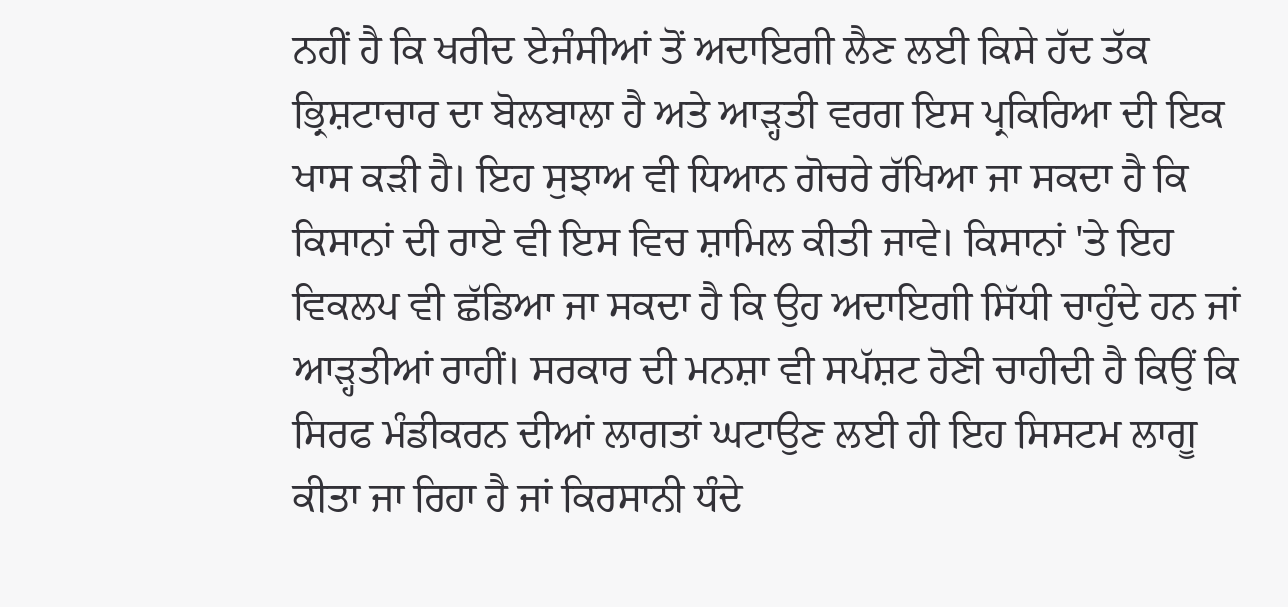ਨਹੀਂ ਹੈ ਕਿ ਖਰੀਦ ਏਜੰਸੀਆਂ ਤੋਂ ਅਦਾਇਗੀ ਲੈਣ ਲਈ ਕਿਸੇ ਹੱਦ ਤੱਕ ਭ੍ਰਿਸ਼ਟਾਚਾਰ ਦਾ ਬੋਲਬਾਲਾ ਹੈ ਅਤੇ ਆੜ੍ਹਤੀ ਵਰਗ ਇਸ ਪ੍ਰਕਿਰਿਆ ਦੀ ਇਕ ਖਾਸ ਕੜੀ ਹੈ। ਇਹ ਸੁਝਾਅ ਵੀ ਧਿਆਨ ਗੋਚਰੇ ਰੱਖਿਆ ਜਾ ਸਕਦਾ ਹੈ ਕਿ ਕਿਸਾਨਾਂ ਦੀ ਰਾਏ ਵੀ ਇਸ ਵਿਚ ਸ਼ਾਮਿਲ ਕੀਤੀ ਜਾਵੇ। ਕਿਸਾਨਾਂ 'ਤੇ ਇਹ ਵਿਕਲਪ ਵੀ ਛੱਡਿਆ ਜਾ ਸਕਦਾ ਹੈ ਕਿ ਉਹ ਅਦਾਇਗੀ ਸਿੱਧੀ ਚਾਹੁੰਦੇ ਹਨ ਜਾਂ ਆੜ੍ਹਤੀਆਂ ਰਾਹੀਂ। ਸਰਕਾਰ ਦੀ ਮਨਸ਼ਾ ਵੀ ਸਪੱਸ਼ਟ ਹੋਣੀ ਚਾਹੀਦੀ ਹੈ ਕਿਉਂ ਕਿ ਸਿਰਫ ਮੰਡੀਕਰਨ ਦੀਆਂ ਲਾਗਤਾਂ ਘਟਾਉਣ ਲਈ ਹੀ ਇਹ ਸਿਸਟਮ ਲਾਗੂ ਕੀਤਾ ਜਾ ਰਿਹਾ ਹੈ ਜਾਂ ਕਿਰਸਾਨੀ ਧੰਦੇ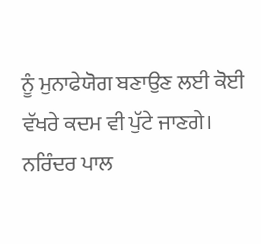ਨੂੰ ਮੁਨਾਫੇਯੋਗ ਬਣਾਉਣ ਲਈ ਕੋਈ ਵੱਖਰੇ ਕਦਮ ਵੀ ਪੁੱਟੇ ਜਾਣਗੇ।
ਨਰਿੰਦਰ ਪਾਲ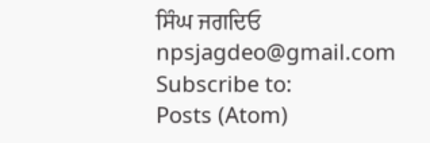ਸਿੰਘ ਜਗਦਿਓ
npsjagdeo@gmail.com
Subscribe to:
Posts (Atom)